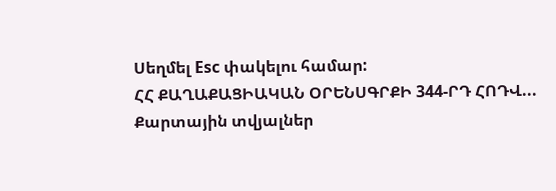Սեղմել Esc փակելու համար:
ՀՀ ՔԱՂԱՔԱՑԻԱԿԱՆ ՕՐԵՆՍԳՐՔԻ 344-ՐԴ ՀՈԴՎ...
Քարտային տվյալներ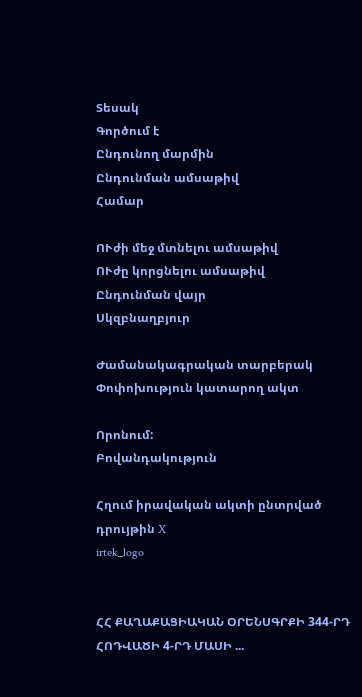Տեսակ
Գործում է
Ընդունող մարմին
Ընդունման ամսաթիվ
Համար

ՈՒժի մեջ մտնելու ամսաթիվ
ՈՒժը կորցնելու ամսաթիվ
Ընդունման վայր
Սկզբնաղբյուր

Ժամանակագրական տարբերակ Փոփոխություն կատարող ակտ

Որոնում:
Բովանդակություն

Հղում իրավական ակտի ընտրված դրույթին X
irtek_logo


ՀՀ ՔԱՂԱՔԱՑԻԱԿԱՆ ՕՐԵՆՍԳՐՔԻ 344-ՐԴ ՀՈԴՎԱԾԻ 4-ՐԴ ՄԱՍԻ ...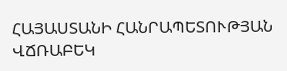ՀԱՅԱՍՏԱՆԻ ՀԱՆՐԱՊԵՏՈՒԹՅԱՆ ՎՃՌԱԲԵԿ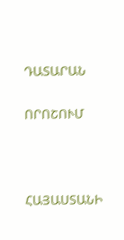ԴԱՏԱՐԱՆ

ՈՐՈՇՈՒՄ



ՀԱՅԱՍՏԱՆԻ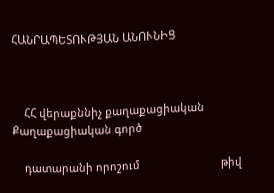ՀԱՆՐԱՊԵՏՈՒԹՅԱՆ ԱՆՈՒՆԻՑ



    ՀՀ վերաքննիչ քաղաքացիական                  Քաղաքացիական գործ

    դատարանի որոշում                           թիվ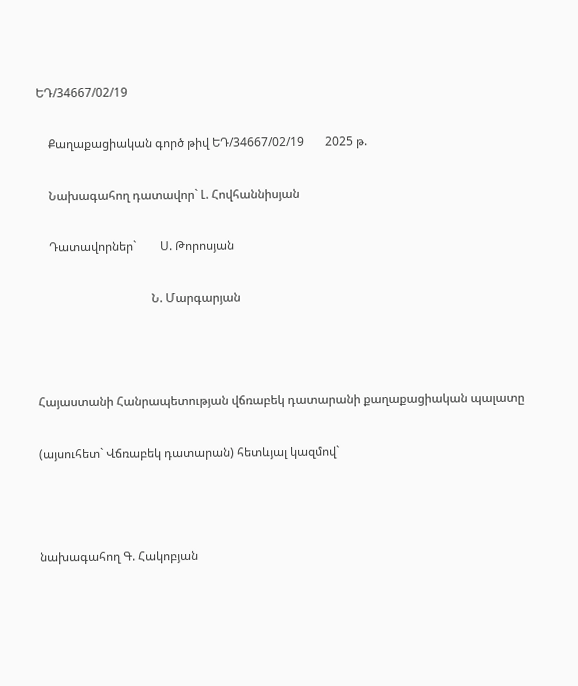ԵԴ/34667/02/19

    Քաղաքացիական գործ թիվ ԵԴ/34667/02/19       2025 թ.

    Նախագահող դատավոր` Լ. Հովհաննիսյան

    Դատավորներ`        Ս. Թորոսյան

                                      Ն. Մարգարյան



Հայաստանի Հանրապետության վճռաբեկ դատարանի քաղաքացիական պալատը

(այսուհետ` Վճռաբեկ դատարան) հետևյալ կազմով`



նախագահող Գ. Հակոբյան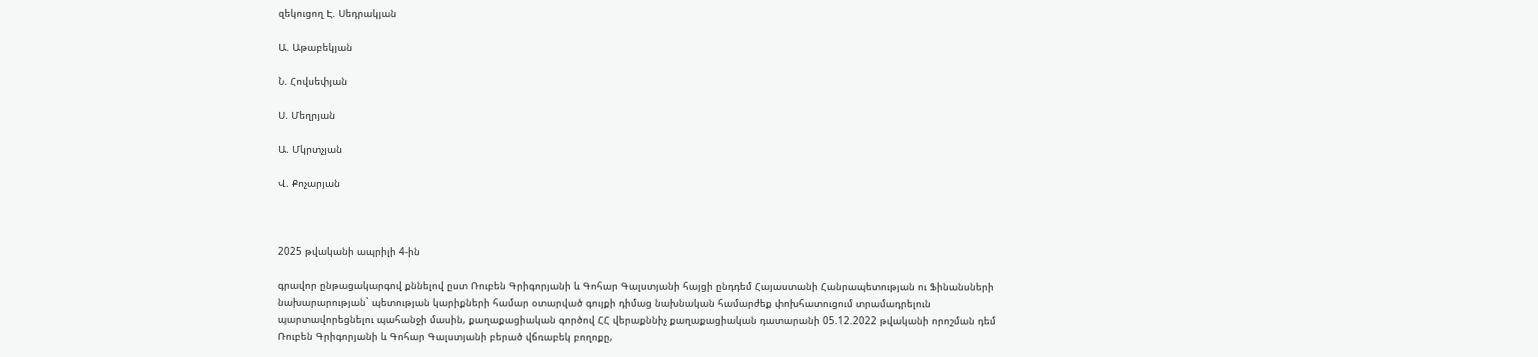զեկուցող Է. Սեդրակյան

Ա. Աթաբեկյան

Ն. Հովսեփյան

Ս. Մեղրյան

Ա. Մկրտչյան

Վ. Քոչարյան



2025 թվականի ապրիլի 4-ին

գրավոր ընթացակարգով քննելով ըստ Ռուբեն Գրիգորյանի և Գոհար Գալստյանի հայցի ընդդեմ Հայաստանի Հանրապետության ու Ֆինանսների նախարարության` պետության կարիքների համար օտարված գույքի դիմաց նախնական համարժեք փոխհատուցում տրամադրելուն պարտավորեցնելու պահանջի մասին, քաղաքացիական գործով ՀՀ վերաքննիչ քաղաքացիական դատարանի 05.12.2022 թվականի որոշման դեմ Ռուբեն Գրիգորյանի և Գոհար Գալստյանի բերած վճռաբեկ բողոքը,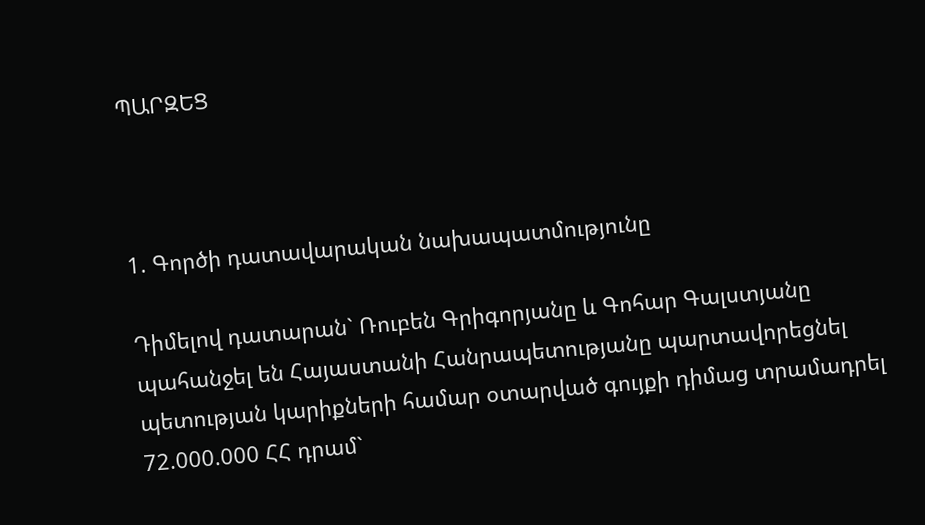ՊԱՐԶԵՑ



1. Գործի դատավարական նախապատմությունը

Դիմելով դատարան` Ռուբեն Գրիգորյանը և Գոհար Գալստյանը պահանջել են Հայաստանի Հանրապետությանը պարտավորեցնել պետության կարիքների համար օտարված գույքի դիմաց տրամադրել 72.000.000 ՀՀ դրամ`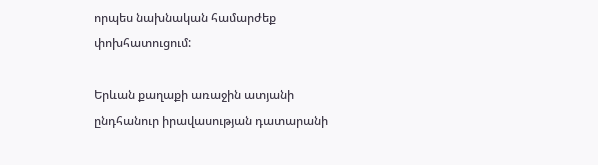որպես նախնական համարժեք փոխհատուցում:

Երևան քաղաքի առաջին ատյանի ընդհանուր իրավասության դատարանի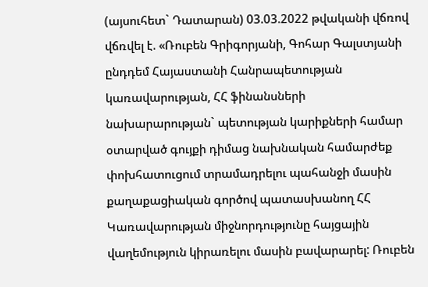(այսուհետ` Դատարան) 03.03.2022 թվականի վճռով վճռվել է. «Ռուբեն Գրիգորյանի, Գոհար Գալստյանի ընդդեմ Հայաստանի Հանրապետության կառավարության, ՀՀ ֆինանսների նախարարության` պետության կարիքների համար օտարված գույքի դիմաց նախնական համարժեք փոխհատուցում տրամադրելու պահանջի մասին քաղաքացիական գործով պատասխանող ՀՀ Կառավարության միջնորդությունը հայցային վաղեմություն կիրառելու մասին բավարարել: Ռուբեն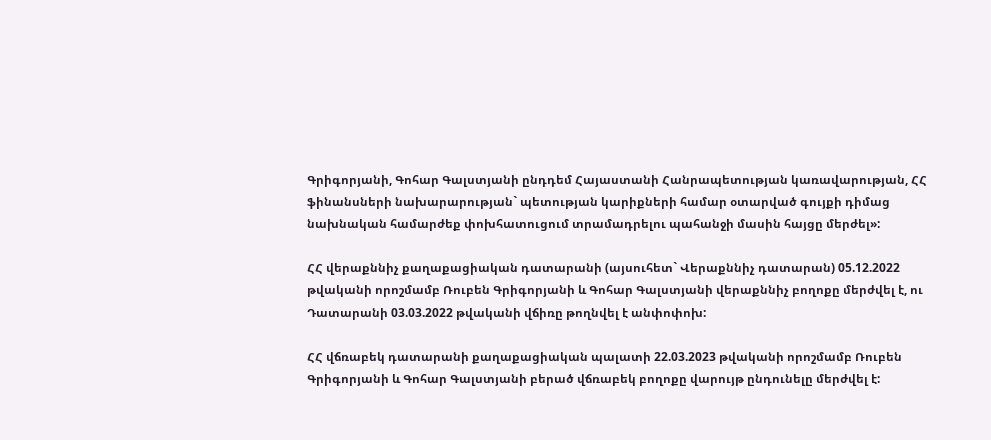Գրիգորյանի, Գոհար Գալստյանի ընդդեմ Հայաստանի Հանրապետության կառավարության, ՀՀ ֆինանսների նախարարության` պետության կարիքների համար օտարված գույքի դիմաց նախնական համարժեք փոխհատուցում տրամադրելու պահանջի մասին հայցը մերժել»:

ՀՀ վերաքննիչ քաղաքացիական դատարանի (այսուհետ` Վերաքննիչ դատարան) 05.12.2022 թվականի որոշմամբ Ռուբեն Գրիգորյանի և Գոհար Գալստյանի վերաքննիչ բողոքը մերժվել է, ու Դատարանի 03.03.2022 թվականի վճիռը թողնվել է անփոփոխ:

ՀՀ վճռաբեկ դատարանի քաղաքացիական պալատի 22.03.2023 թվականի որոշմամբ Ռուբեն Գրիգորյանի և Գոհար Գալստյանի բերած վճռաբեկ բողոքը վարույթ ընդունելը մերժվել է: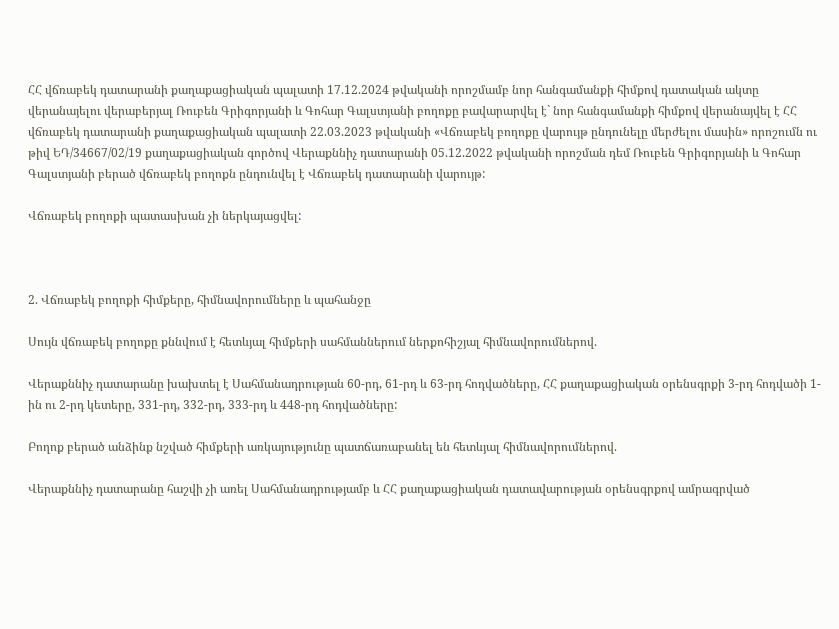ՀՀ վճռաբեկ դատարանի քաղաքացիական պալատի 17.12.2024 թվականի որոշմամբ նոր հանգամանքի հիմքով դատական ակտը վերանայելու վերաբերյալ Ռուբեն Գրիգորյանի և Գոհար Գալստյանի բողոքը բավարարվել է` նոր հանգամանքի հիմքով վերանայվել է ՀՀ վճռաբեկ դատարանի քաղաքացիական պալատի 22.03.2023 թվականի «Վճռաբեկ բողոքը վարույթ ընդունելը մերժելու մասին» որոշումն ու թիվ ԵԴ/34667/02/19 քաղաքացիական գործով Վերաքննիչ դատարանի 05.12.2022 թվականի որոշման դեմ Ռուբեն Գրիգորյանի և Գոհար Գալստյանի բերած վճռաբեկ բողոքն ընդունվել է Վճռաբեկ դատարանի վարույթ:

Վճռաբեկ բողոքի պատասխան չի ներկայացվել:



2. Վճռաբեկ բողոքի հիմքերը, հիմնավորումները և պահանջը

Սույն վճռաբեկ բողոքը քննվում է հետևյալ հիմքերի սահմաններում ներքոհիշյալ հիմնավորումներով.

Վերաքննիչ դատարանը խախտել է Սահմանադրության 60-րդ, 61-րդ և 63-րդ հոդվածները, ՀՀ քաղաքացիական օրենսգրքի 3-րդ հոդվածի 1-ին ու 2-րդ կետերը, 331-րդ, 332-րդ, 333-րդ և 448-րդ հոդվածները:

Բողոք բերած անձինք նշված հիմքերի առկայությունը պատճառաբանել են հետևյալ հիմնավորումներով.

Վերաքննիչ դատարանը հաշվի չի առել Սահմանադրությամբ և ՀՀ քաղաքացիական դատավարության օրենսգրքով ամրագրված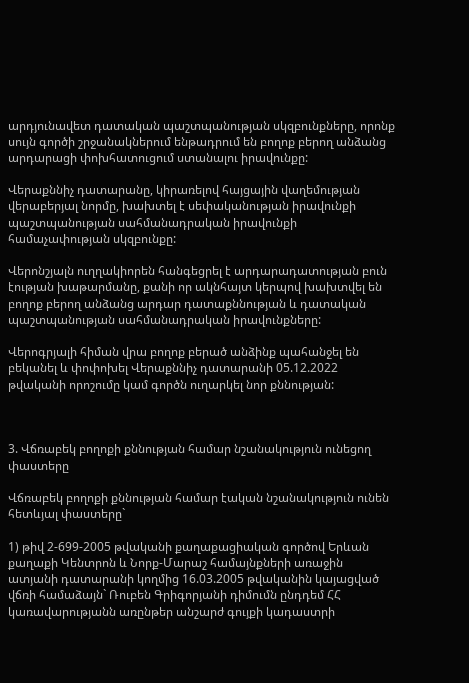արդյունավետ դատական պաշտպանության սկզբունքները, որոնք սույն գործի շրջանակներում ենթադրում են բողոք բերող անձանց արդարացի փոխհատուցում ստանալու իրավունքը:

Վերաքննիչ դատարանը, կիրառելով հայցային վաղեմության վերաբերյալ նորմը, խախտել է սեփականության իրավունքի պաշտպանության սահմանադրական իրավունքի համաչափության սկզբունքը:

Վերոնշյալն ուղղակիորեն հանգեցրել է արդարադատության բուն էության խաթարմանը, քանի որ ակնհայտ կերպով խախտվել են բողոք բերող անձանց արդար դատաքննության և դատական պաշտպանության սահմանադրական իրավունքները:

Վերոգրյալի հիման վրա բողոք բերած անձինք պահանջել են բեկանել և փոփոխել Վերաքննիչ դատարանի 05.12.2022 թվականի որոշումը կամ գործն ուղարկել նոր քննության:



3. Վճռաբեկ բողոքի քննության համար նշանակություն ունեցող փաստերը

Վճռաբեկ բողոքի քննության համար էական նշանակություն ունեն հետևյալ փաստերը`

1) թիվ 2-699-2005 թվականի քաղաքացիական գործով Երևան քաղաքի Կենտրոն և Նորք-Մարաշ համայնքների առաջին ատյանի դատարանի կողմից 16.03.2005 թվականին կայացված վճռի համաձայն` Ռուբեն Գրիգորյանի դիմումն ընդդեմ ՀՀ կառավարությանն առընթեր անշարժ գույքի կադաստրի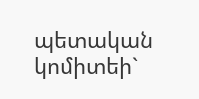պետական կոմիտեի`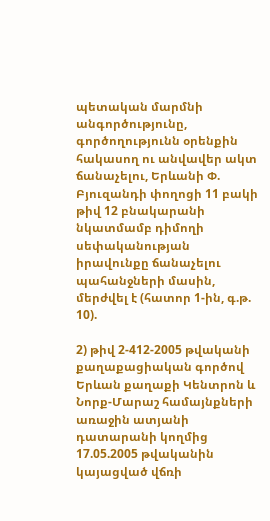պետական մարմնի անգործությունը, գործողությունն օրենքին հակասող ու անվավեր ակտ ճանաչելու, Երևանի Փ. Բյուզանդի փողոցի 11 բակի թիվ 12 բնակարանի նկատմամբ դիմողի սեփականության իրավունքը ճանաչելու պահանջների մասին, մերժվել է (հատոր 1-ին, գ.թ. 10).

2) թիվ 2-412-2005 թվականի քաղաքացիական գործով Երևան քաղաքի Կենտրոն և Նորք-Մարաշ համայնքների առաջին ատյանի դատարանի կողմից 17.05.2005 թվականին կայացված վճռի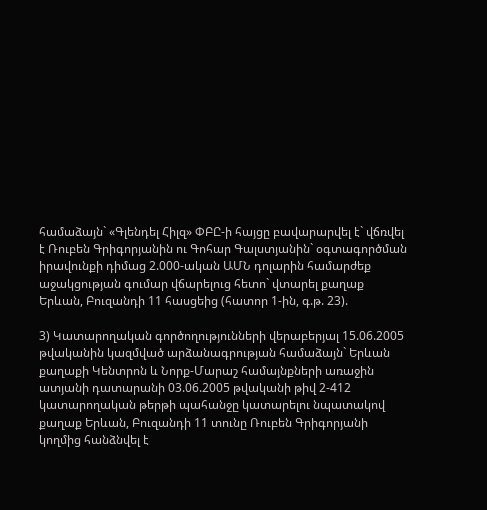համաձայն` «Գլենդել Հիլզ» ՓԲԸ-ի հայցը բավարարվել է` վճռվել է Ռուբեն Գրիգորյանին ու Գոհար Գալստյանին` օգտագործման իրավունքի դիմաց 2.000-ական ԱՄՆ դոլարին համարժեք աջակցության գումար վճարելուց հետո` վտարել քաղաք Երևան, Բուզանդի 11 հասցեից (հատոր 1-ին, գ.թ. 23).

3) Կատարողական գործողությունների վերաբերյալ 15.06.2005 թվականին կազմված արձանագրության համաձայն` Երևան քաղաքի Կենտրոն և Նորք-Մարաշ համայնքների առաջին ատյանի դատարանի 03.06.2005 թվականի թիվ 2-412 կատարողական թերթի պահանջը կատարելու նպատակով քաղաք Երևան, Բուզանդի 11 տունը Ռուբեն Գրիգորյանի կողմից հանձնվել է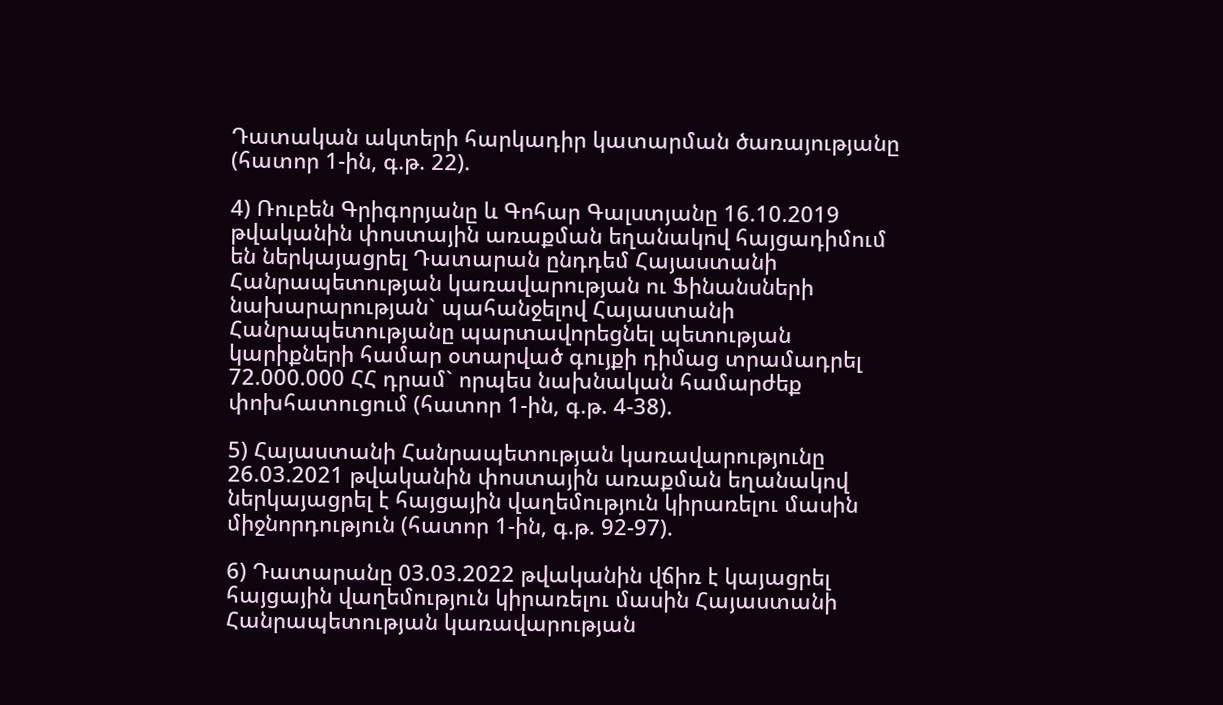Դատական ակտերի հարկադիր կատարման ծառայությանը (հատոր 1-ին, գ.թ. 22).

4) Ռուբեն Գրիգորյանը և Գոհար Գալստյանը 16.10.2019 թվականին փոստային առաքման եղանակով հայցադիմում են ներկայացրել Դատարան ընդդեմ Հայաստանի Հանրապետության կառավարության ու Ֆինանսների նախարարության` պահանջելով Հայաստանի Հանրապետությանը պարտավորեցնել պետության կարիքների համար օտարված գույքի դիմաց տրամադրել 72.000.000 ՀՀ դրամ` որպես նախնական համարժեք փոխհատուցում (հատոր 1-ին, գ.թ. 4-38).

5) Հայաստանի Հանրապետության կառավարությունը 26.03.2021 թվականին փոստային առաքման եղանակով ներկայացրել է հայցային վաղեմություն կիրառելու մասին միջնորդություն (հատոր 1-ին, գ.թ. 92-97).

6) Դատարանը 03.03.2022 թվականին վճիռ է կայացրել հայցային վաղեմություն կիրառելու մասին Հայաստանի Հանրապետության կառավարության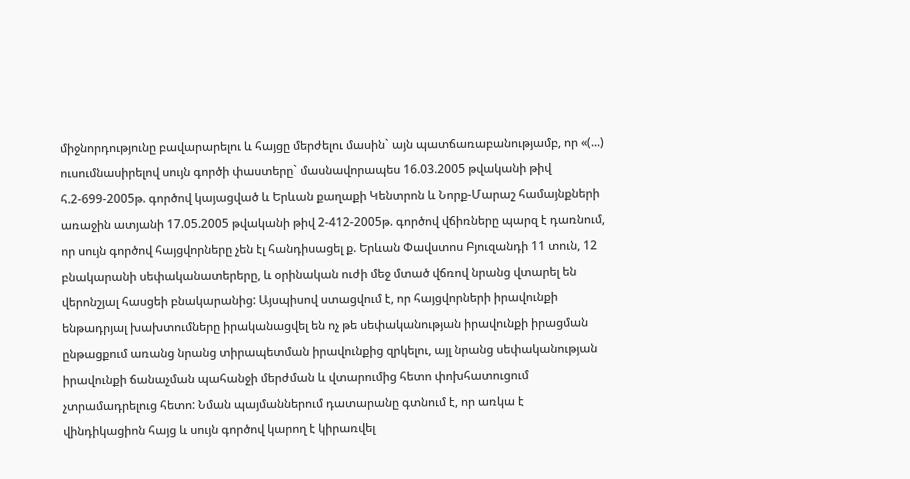միջնորդությունը բավարարելու և հայցը մերժելու մասին` այն պատճառաբանությամբ, որ «(...) ուսումնասիրելով սույն գործի փաստերը` մասնավորապես 16.03.2005 թվականի թիվ հ.2-699-2005թ. գործով կայացված և Երևան քաղաքի Կենտրոն և Նորք-Մարաշ համայնքների առաջին ատյանի 17.05.2005 թվականի թիվ 2-412-2005թ. գործով վճիռները պարզ է դառնում, որ սույն գործով հայցվորները չեն էլ հանդիսացել ք. Երևան Փավստոս Բյուզանդի 11 տուն, 12 բնակարանի սեփականատերերը, և օրինական ուժի մեջ մտած վճռով նրանց վտարել են վերոնշյալ հասցեի բնակարանից: Այսպիսով ստացվում է, որ հայցվորների իրավունքի ենթադրյալ խախտումները իրականացվել են ոչ թե սեփականության իրավունքի իրացման ընթացքում առանց նրանց տիրապետման իրավունքից զրկելու, այլ նրանց սեփականության իրավունքի ճանաչման պահանջի մերժման և վտարումից հետո փոխհատուցում չտրամադրելուց հետո: Նման պայմաններում դատարանը գտնում է, որ առկա է վինդիկացիոն հայց և սույն գործով կարող է կիրառվել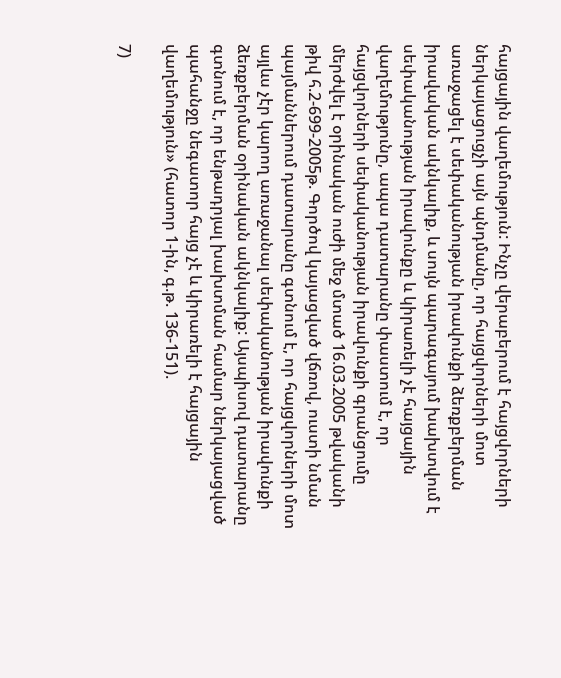հայցային վաղեմություն: Ինչը վերաբերում է հայցվորների ներկայացուցչի այն պնդմանը, որ հայցվորների մոտ առաջացել է սեփականության իրավունքի ձեռքբերման իրավական ակնկալիք, և սույն պարագայում խախտվում է սեփականության իրավունքը և կիրառելի չէ հայցային վաղեմությունը, ապա դատարանը փաստում է, որ հայցվորների սեփականության իրավունքի գրանցումը մերժվել է օրինական ուժի մեջ մտած 16.03.2005 թվականի թիվ հ.2-699-2005թ. Գործով կայացված վճռով, ուստի նման պայմաններում դատարանը գտնում է, որ հայցվորների մոտ այլևս չէր կարող առաջանալ սեփականության իրավունքի ձեռքբերման օրինական ակնկալիք: Այսպիսով դատարանը գտնում է, որ ենթադրյալ խախտման համար ներկայացված պահանջը նեգատոր հայց չէ և կիրառելի է հայցային վաղեմություն» (հատոր 1-ին, գ.թ. 136-151).

7)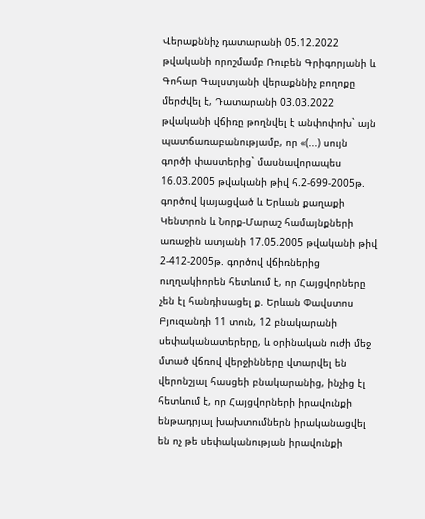Վերաքննիչ դատարանի 05.12.2022 թվականի որոշմամբ Ռուբեն Գրիգորյանի և Գոհար Գալստյանի վերաքննիչ բողոքը մերժվել է, Դատարանի 03.03.2022 թվականի վճիռը թողնվել է անփոփոխ` այն պատճառաբանությամբ, որ «(...) սույն գործի փաստերից` մասնավորապես 16.03.2005 թվականի թիվ հ.2-699-2005թ. գործով կայացված և Երևան քաղաքի Կենտրոն և Նորք-Մարաշ համայնքների առաջին ատյանի 17.05.2005 թվականի թիվ 2-412-2005թ. գործով վճիռներից ուղղակիորեն հետևում է, որ Հայցվորները չեն էլ հանդիսացել ք. Երևան Փավստոս Բյուզանդի 11 տուն, 12 բնակարանի սեփականատերերը, և օրինական ուժի մեջ մտած վճռով վերջինները վտարվել են վերոնշյալ հասցեի բնակարանից, ինչից էլ հետևում է, որ Հայցվորների իրավունքի ենթադրյալ խախտումներն իրականացվել են ոչ թե սեփականության իրավունքի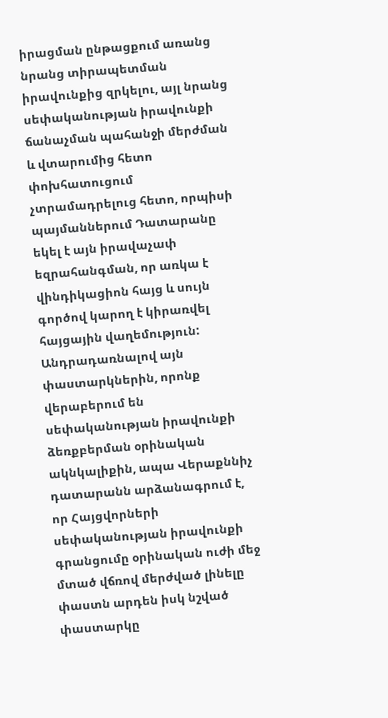իրացման ընթացքում առանց նրանց տիրապետման իրավունքից զրկելու, այլ նրանց սեփականության իրավունքի ճանաչման պահանջի մերժման և վտարումից հետո փոխհատուցում չտրամադրելուց հետո, որպիսի պայմաններում Դատարանը եկել է այն իրավաչափ եզրահանգման, որ առկա է վինդիկացիոն հայց և սույն գործով կարող է կիրառվել հայցային վաղեմություն: Անդրադառնալով այն փաստարկներին, որոնք վերաբերում են սեփականության իրավունքի ձեռքբերման օրինական ակնկալիքին, ապա Վերաքննիչ դատարանն արձանագրում է, որ Հայցվորների սեփականության իրավունքի գրանցումը օրինական ուժի մեջ մտած վճռով մերժված լինելը փաստն արդեն իսկ նշված փաստարկը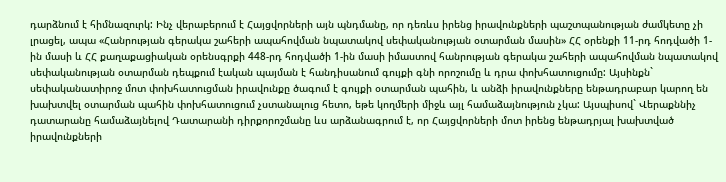դարձնում է հիմնազուրկ: Ինչ վերաբերում է Հայցվորների այն պնդմանը, որ դեռևս իրենց իրավունքների պաշտպանության ժամկետը չի լրացել, ապա «Հանրության գերակա շահերի ապահովման նպատակով սեփականության օտարման մասին» ՀՀ օրենքի 11-րդ հոդվածի 1-ին մասի և ՀՀ քաղաքացիական օրենսգրքի 448-րդ հոդվածի 1-ին մասի իմաստով հանրության գերակա շահերի ապահովման նպատակով սեփականության օտարման դեպքում էական պայման է հանդիսանում գույքի գնի որոշումը և դրա փոխհատուցումը: Այսինքն` սեփականատիրոջ մոտ փոխհատուցման իրավունքը ծագում է գույքի օտարման պահին, և անձի իրավունքները ենթադրաբար կարող են խախտվել օտարման պահին փոխհատուցում չստանալուց հետո, եթե կողմերի միջև այլ համաձայնություն չկա: Այսպիսով` Վերաքննիչ դատարանը համաձայնելով Դատարանի դիրքորոշմանը ևս արձանագրում է, որ Հայցվորների մոտ իրենց ենթադրյալ խախտված իրավունքների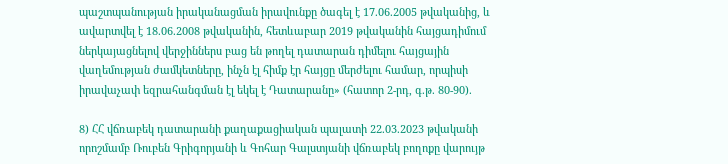պաշտպանության իրականացման իրավունքը ծագել է 17.06.2005 թվականից, և ավարտվել է 18.06.2008 թվականին, հետևաբար 2019 թվականին հայցադիմում ներկայացնելով վերջիններս բաց են թողել դատարան դիմելու հայցային վաղեմության ժամկետները, ինչն էլ հիմք էր հայցը մերժելու համար, որպիսի իրավաչափ եզրահանգման էլ եկել է Դատարանը» (հատոր 2-րդ, գ.թ. 80-90).

8) ՀՀ վճռաբեկ դատարանի քաղաքացիական պալատի 22.03.2023 թվականի որոշմամբ Ռուբեն Գրիգորյանի և Գոհար Գալստյանի վճռաբեկ բողոքը վարույթ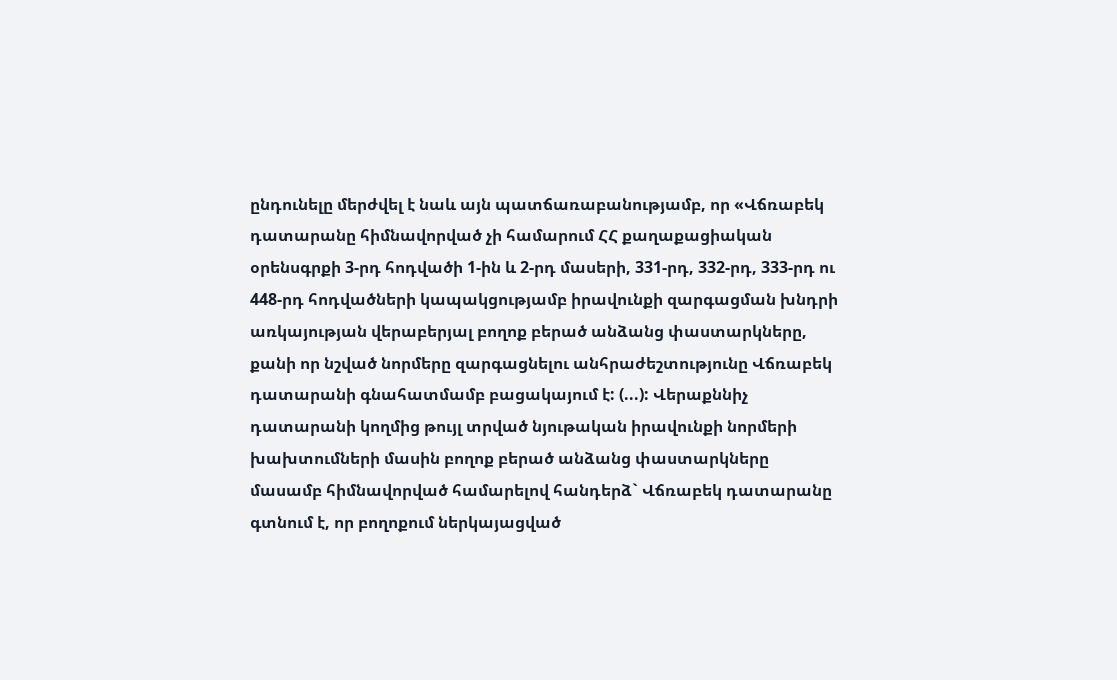ընդունելը մերժվել է նաև այն պատճառաբանությամբ, որ «Վճռաբեկ դատարանը հիմնավորված չի համարում ՀՀ քաղաքացիական օրենսգրքի 3-րդ հոդվածի 1-ին և 2-րդ մասերի, 331-րդ, 332-րդ, 333-րդ ու 448-րդ հոդվածների կապակցությամբ իրավունքի զարգացման խնդրի առկայության վերաբերյալ բողոք բերած անձանց փաստարկները, քանի որ նշված նորմերը զարգացնելու անհրաժեշտությունը Վճռաբեկ դատարանի գնահատմամբ բացակայում է: (...): Վերաքննիչ դատարանի կողմից թույլ տրված նյութական իրավունքի նորմերի խախտումների մասին բողոք բերած անձանց փաստարկները մասամբ հիմնավորված համարելով հանդերձ` Վճռաբեկ դատարանը գտնում է, որ բողոքում ներկայացված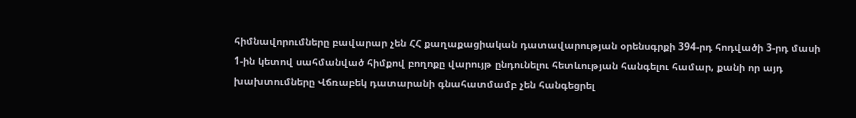հիմնավորումները բավարար չեն ՀՀ քաղաքացիական դատավարության օրենսգրքի 394-րդ հոդվածի 3-րդ մասի 1-ին կետով սահմանված հիմքով բողոքը վարույթ ընդունելու հետևության հանգելու համար, քանի որ այդ խախտումները Վճռաբեկ դատարանի գնահատմամբ չեն հանգեցրել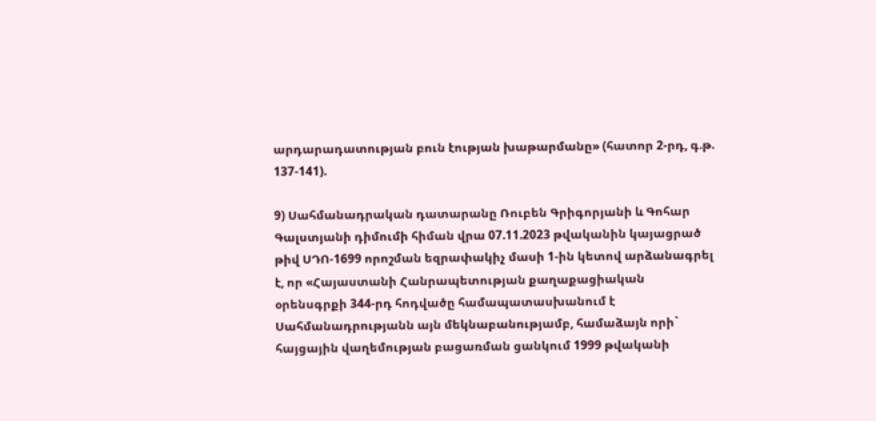արդարադատության բուն էության խաթարմանը» (հատոր 2-րդ, գ.թ. 137-141).

9) Սահմանադրական դատարանը Ռուբեն Գրիգորյանի և Գոհար Գալստյանի դիմումի հիման վրա 07.11.2023 թվականին կայացրած թիվ ՍԴՈ-1699 որոշման եզրափակիչ մասի 1-ին կետով արձանագրել է, որ «Հայաստանի Հանրապետության քաղաքացիական օրենսգրքի 344-րդ հոդվածը համապատասխանում է Սահմանադրությանն այն մեկնաբանությամբ, համաձայն որի` հայցային վաղեմության բացառման ցանկում 1999 թվականի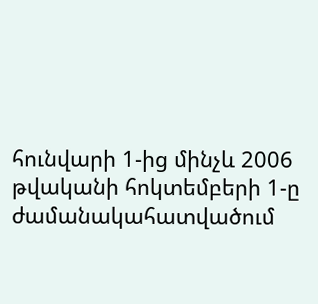հունվարի 1-ից մինչև 2006 թվականի հոկտեմբերի 1-ը ժամանակահատվածում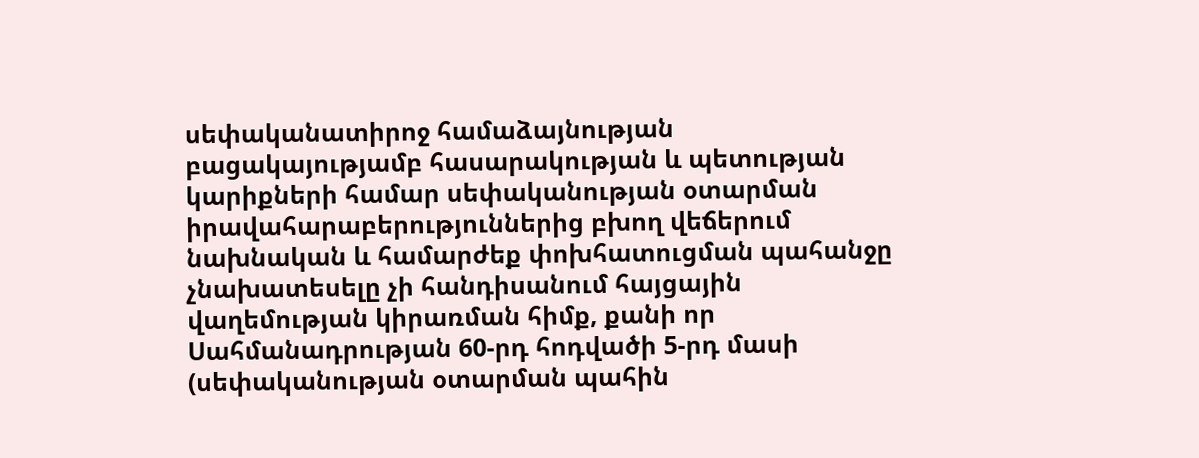սեփականատիրոջ համաձայնության բացակայությամբ հասարակության և պետության կարիքների համար սեփականության օտարման իրավահարաբերություններից բխող վեճերում նախնական և համարժեք փոխհատուցման պահանջը չնախատեսելը չի հանդիսանում հայցային վաղեմության կիրառման հիմք, քանի որ Սահմանադրության 60-րդ հոդվածի 5-րդ մասի (սեփականության օտարման պահին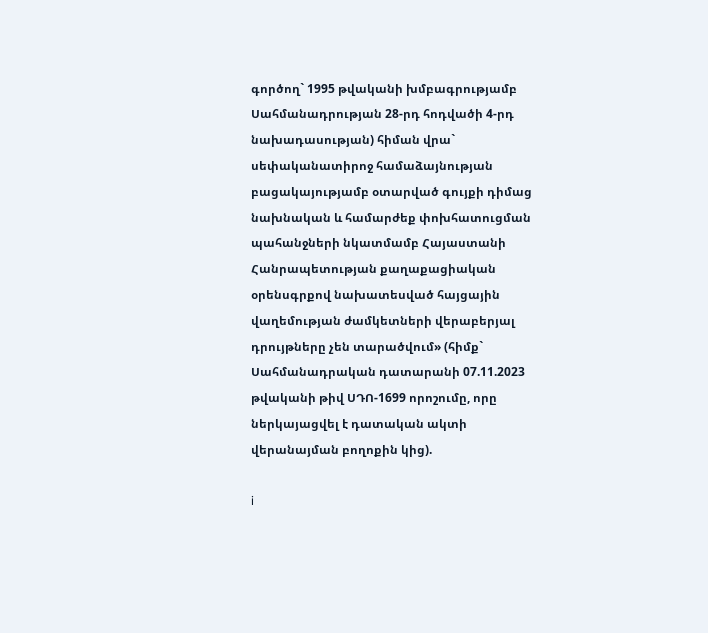գործող` 1995 թվականի խմբագրությամբ Սահմանադրության 28-րդ հոդվածի 4-րդ նախադասության) հիման վրա` սեփականատիրոջ համաձայնության բացակայությամբ օտարված գույքի դիմաց նախնական և համարժեք փոխհատուցման պահանջների նկատմամբ Հայաստանի Հանրապետության քաղաքացիական օրենսգրքով նախատեսված հայցային վաղեմության ժամկետների վերաբերյալ դրույթները չեն տարածվում» (հիմք` Սահմանադրական դատարանի 07.11.2023 թվականի թիվ ՍԴՈ-1699 որոշումը, որը ներկայացվել է դատական ակտի վերանայման բողոքին կից).

i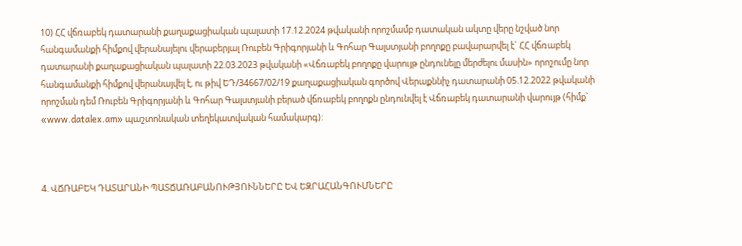10) ՀՀ վճռաբեկ դատարանի քաղաքացիական պալատի 17.12.2024 թվականի որոշմամբ դատական ակտը վերը նշված նոր հանգամանքի հիմքով վերանայելու վերաբերյալ Ռուբեն Գրիգորյանի և Գոհար Գալստյանի բողոքը բավարարվել է` ՀՀ վճռաբեկ դատարանի քաղաքացիական պալատի 22.03.2023 թվականի «Վճռաբեկ բողոքը վարույթ ընդունելը մերժելու մասին» որոշումը նոր հանգամանքի հիմքով վերանայվել է, ու թիվ ԵԴ/34667/02/19 քաղաքացիական գործով Վերաքննիչ դատարանի 05.12.2022 թվականի որոշման դեմ Ռուբեն Գրիգորյանի և Գոհար Գալստյանի բերած վճռաբեկ բողոքն ընդունվել է Վճռաբեկ դատարանի վարույթ (հիմք` «www.datalex.am» պաշտոնական տեղեկատվական համակարգ):



4. ՎՃՌԱԲԵԿ ԴԱՏԱՐԱՆԻ ՊԱՏՃԱՌԱԲԱՆՈՒԹՅՈՒՆՆԵՐԸ ԵՎ ԵԶՐԱՀԱՆԳՈՒՄՆԵՐԸ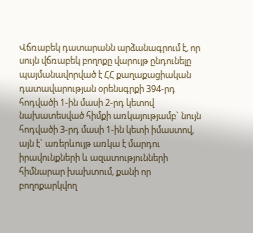Վճռաբեկ դատարանն արձանագրում է, որ սույն վճռաբեկ բողոքը վարույթ ընդունելը պայմանավորված է ՀՀ քաղաքացիական դատավարության օրենսգրքի 394-րդ հոդվածի 1-ին մասի 2-րդ կետով նախատեսված հիմքի առկայությամբ` նույն հոդվածի 3-րդ մասի 1-ին կետի իմաստով, այն է` առերևույթ առկա է մարդու իրավունքների և ազատությունների հիմնարար խախտում, քանի որ բողոքարկվող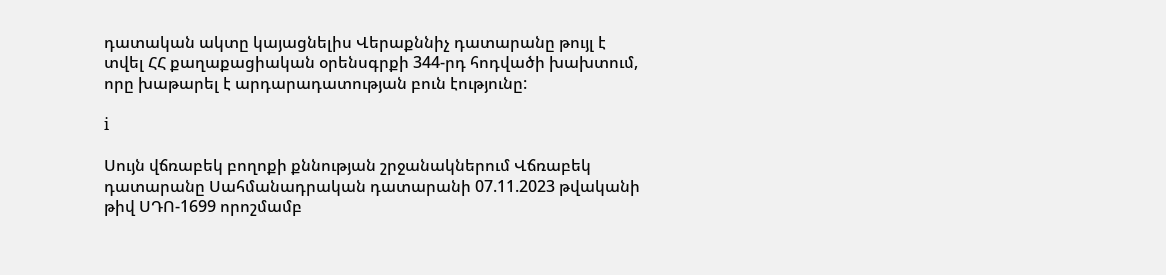դատական ակտը կայացնելիս Վերաքննիչ դատարանը թույլ է տվել ՀՀ քաղաքացիական օրենսգրքի 344-րդ հոդվածի խախտում, որը խաթարել է արդարադատության բուն էությունը:

i

Սույն վճռաբեկ բողոքի քննության շրջանակներում Վճռաբեկ դատարանը Սահմանադրական դատարանի 07.11.2023 թվականի թիվ ՍԴՈ-1699 որոշմամբ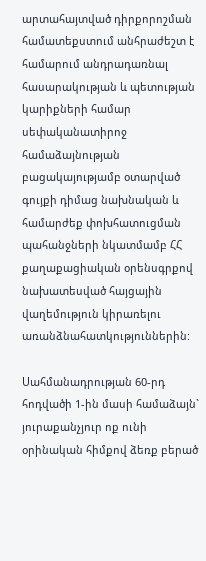արտահայտված դիրքորոշման համատեքստում անհրաժեշտ է համարում անդրադառնալ հասարակության և պետության կարիքների համար սեփականատիրոջ համաձայնության բացակայությամբ օտարված գույքի դիմաց նախնական և համարժեք փոխհատուցման պահանջների նկատմամբ ՀՀ քաղաքացիական օրենսգրքով նախատեսված հայցային վաղեմություն կիրառելու առանձնահատկություններին:

Սահմանադրության 60-րդ հոդվածի 1-ին մասի համաձայն` յուրաքանչյուր ոք ունի օրինական հիմքով ձեռք բերած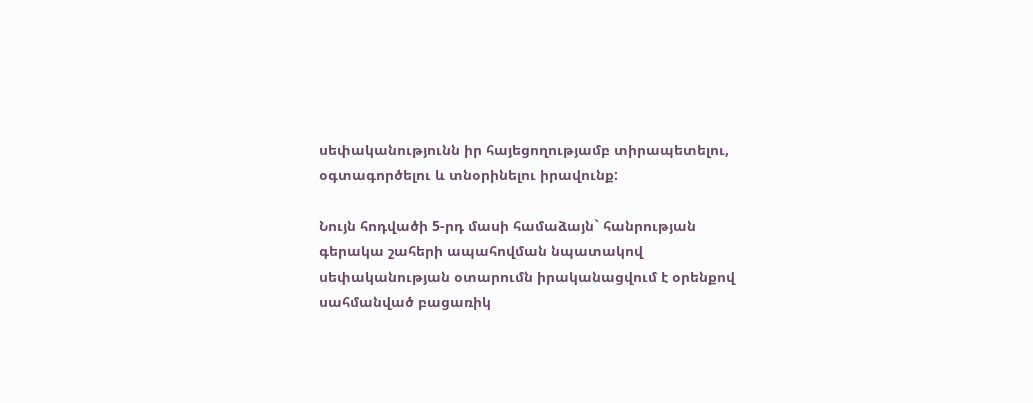սեփականությունն իր հայեցողությամբ տիրապետելու, օգտագործելու և տնօրինելու իրավունք:

Նույն հոդվածի 5-րդ մասի համաձայն` հանրության գերակա շահերի ապահովման նպատակով սեփականության օտարումն իրականացվում է օրենքով սահմանված բացառիկ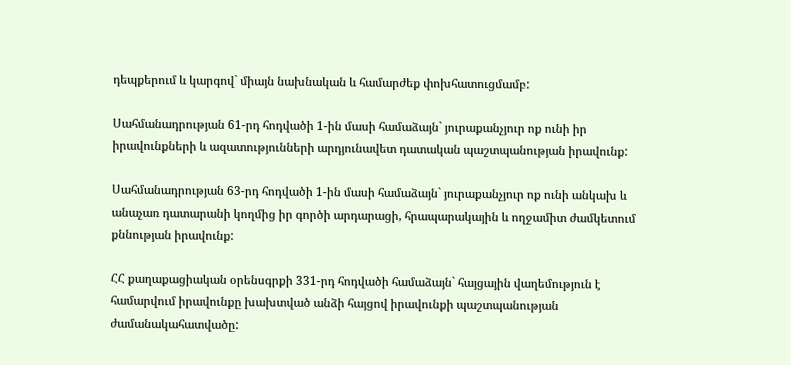դեպքերում և կարգով` միայն նախնական և համարժեք փոխհատուցմամբ:

Սահմանադրության 61-րդ հոդվածի 1-ին մասի համաձայն` յուրաքանչյուր ոք ունի իր իրավունքների և ազատությունների արդյունավետ դատական պաշտպանության իրավունք:

Սահմանադրության 63-րդ հոդվածի 1-ին մասի համաձայն` յուրաքանչյուր ոք ունի անկախ և անաչառ դատարանի կողմից իր գործի արդարացի, հրապարակային և ողջամիտ ժամկետում քննության իրավունք:

ՀՀ քաղաքացիական օրենսգրքի 331-րդ հոդվածի համաձայն` հայցային վաղեմություն է համարվում իրավունքը խախտված անձի հայցով իրավունքի պաշտպանության ժամանակահատվածը: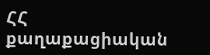ՀՀ քաղաքացիական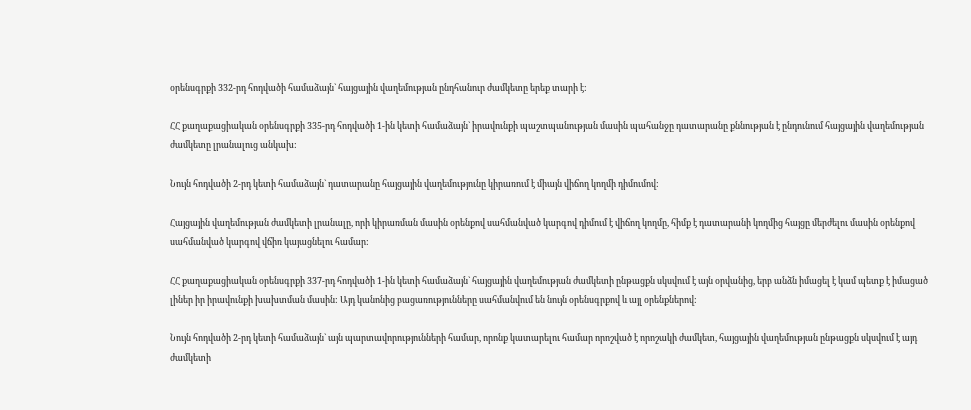օրենսգրքի 332-րդ հոդվածի համաձայն` հայցային վաղեմության ընդհանուր ժամկետը երեք տարի է:

ՀՀ քաղաքացիական օրենսգրքի 335-րդ հոդվածի 1-ին կետի համաձայն` իրավունքի պաշտպանության մասին պահանջը դատարանը քննության է ընդունում հայցային վաղեմության ժամկետը լրանալուց անկախ:

Նույն հոդվածի 2-րդ կետի համաձայն` դատարանը հայցային վաղեմությունը կիրառում է միայն վիճող կողմի դիմումով:

Հայցային վաղեմության ժամկետի լրանալը, որի կիրառման մասին օրենքով սահմանված կարգով դիմում է վիճող կողմը, հիմք է դատարանի կողմից հայցը մերժելու մասին օրենքով սահմանված կարգով վճիռ կայացնելու համար:

ՀՀ քաղաքացիական օրենսգրքի 337-րդ հոդվածի 1-ին կետի համաձայն` հայցային վաղեմության ժամկետի ընթացքն սկսվում է այն օրվանից, երբ անձն իմացել է կամ պետք է իմացած լիներ իր իրավունքի խախտման մասին: Այդ կանոնից բացառությունները սահմանվում են նույն օրենսգրքով և այլ օրենքներով:

Նույն հոդվածի 2-րդ կետի համաձայն` այն պարտավորությունների համար, որոնք կատարելու համար որոշված է որոշակի ժամկետ, հայցային վաղեմության ընթացքն սկսվում է այդ ժամկետի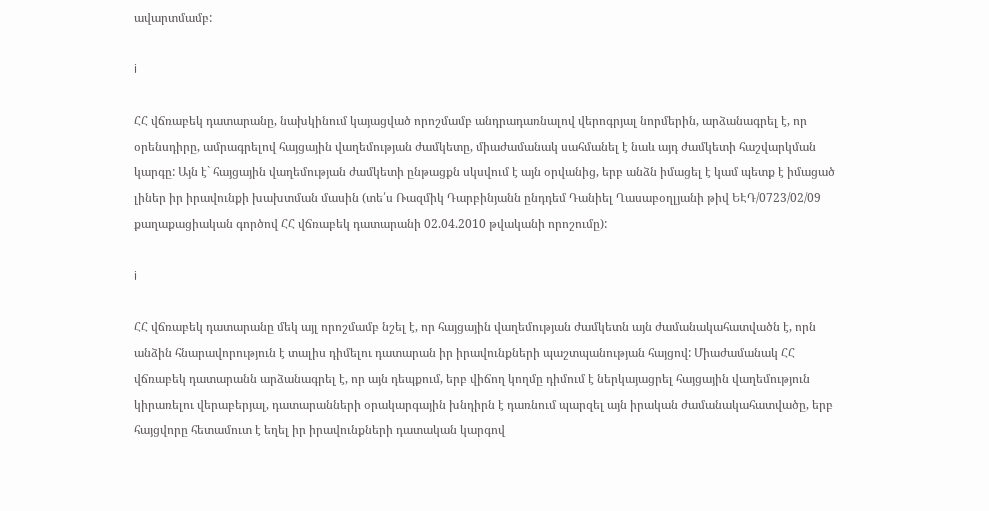ավարտմամբ:

i

ՀՀ վճռաբեկ դատարանը, նախկինում կայացված որոշմամբ անդրադառնալով վերոգրյալ նորմերին, արձանագրել է, որ օրենսդիրը, ամրագրելով հայցային վաղեմության ժամկետը, միաժամանակ սահմանել է նաև այդ ժամկետի հաշվարկման կարգը: Այն է` հայցային վաղեմության ժամկետի ընթացքն սկսվում է այն օրվանից, երբ անձն իմացել է կամ պետք է իմացած լիներ իր իրավունքի խախտման մասին (տե՛ս Ռազմիկ Դարբինյանն ընդդեմ Դանիել Ղասաբօղլյանի թիվ ԵԷԴ/0723/02/09 քաղաքացիական գործով ՀՀ վճռաբեկ դատարանի 02.04.2010 թվականի որոշումը):

i

ՀՀ վճռաբեկ դատարանը մեկ այլ որոշմամբ նշել է, որ հայցային վաղեմության ժամկետն այն ժամանակահատվածն է, որն անձին հնարավորություն է տալիս դիմելու դատարան իր իրավունքների պաշտպանության հայցով: Միաժամանակ ՀՀ վճռաբեկ դատարանն արձանագրել է, որ այն դեպքում, երբ վիճող կողմը դիմում է ներկայացրել հայցային վաղեմություն կիրառելու վերաբերյալ, դատարանների օրակարգային խնդիրն է դառնում պարզել այն իրական ժամանակահատվածը, երբ հայցվորը հետամուտ է եղել իր իրավունքների դատական կարգով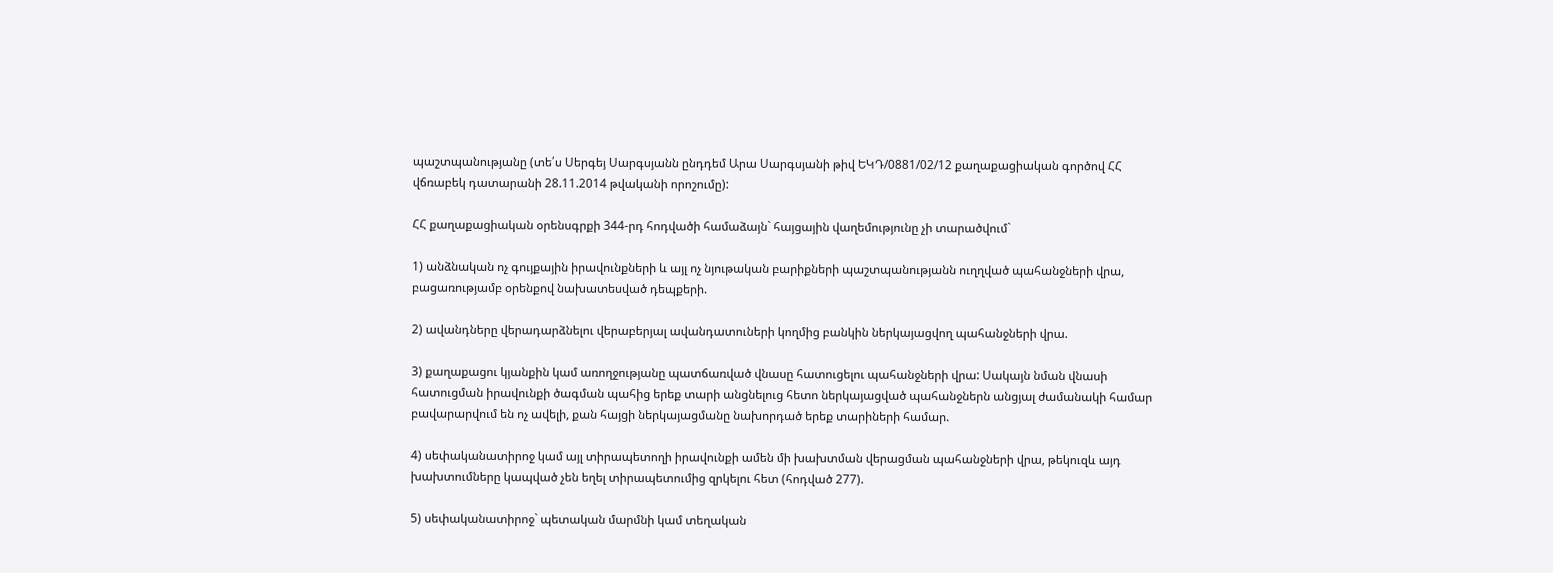պաշտպանությանը (տե՛ս Սերգեյ Սարգսյանն ընդդեմ Արա Սարգսյանի թիվ ԵԿԴ/0881/02/12 քաղաքացիական գործով ՀՀ վճռաբեկ դատարանի 28.11.2014 թվականի որոշումը):

ՀՀ քաղաքացիական օրենսգրքի 344-րդ հոդվածի համաձայն` հայցային վաղեմությունը չի տարածվում`

1) անձնական ոչ գույքային իրավունքների և այլ ոչ նյութական բարիքների պաշտպանությանն ուղղված պահանջների վրա, բացառությամբ օրենքով նախատեսված դեպքերի.

2) ավանդները վերադարձնելու վերաբերյալ ավանդատուների կողմից բանկին ներկայացվող պահանջների վրա.

3) քաղաքացու կյանքին կամ առողջությանը պատճառված վնասը հատուցելու պահանջների վրա: Սակայն նման վնասի հատուցման իրավունքի ծագման պահից երեք տարի անցնելուց հետո ներկայացված պահանջներն անցյալ ժամանակի համար բավարարվում են ոչ ավելի, քան հայցի ներկայացմանը նախորդած երեք տարիների համար.

4) սեփականատիրոջ կամ այլ տիրապետողի իրավունքի ամեն մի խախտման վերացման պահանջների վրա, թեկուզև այդ խախտումները կապված չեն եղել տիրապետումից զրկելու հետ (հոդված 277).

5) սեփականատիրոջ` պետական մարմնի կամ տեղական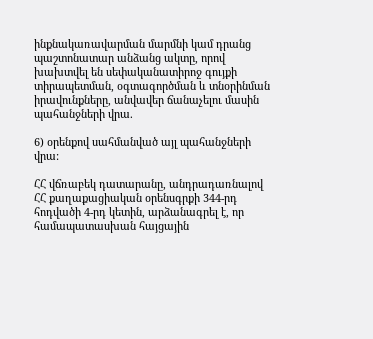ինքնակառավարման մարմնի կամ դրանց պաշտոնատար անձանց ակտը, որով խախտվել են սեփականատիրոջ գույքի տիրապետման, օգտագործման և տնօրինման իրավունքները, անվավեր ճանաչելու մասին պահանջների վրա.

6) օրենքով սահմանված այլ պահանջների վրա:

ՀՀ վճռաբեկ դատարանը, անդրադառնալով ՀՀ քաղաքացիական օրենսգրքի 344-րդ հոդվածի 4-րդ կետին, արձանագրել է, որ համապատասխան հայցային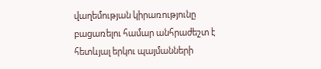վաղեմության կիրառությունը բացառելու համար անհրաժեշտ է հետևյալ երկու պայմանների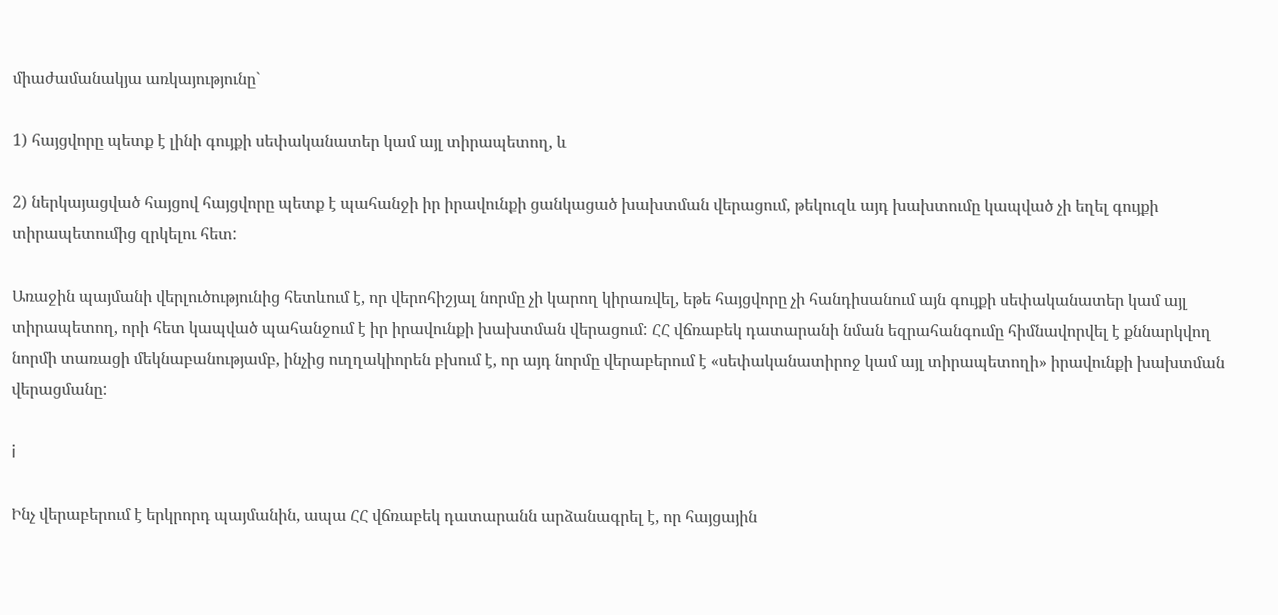միաժամանակյա առկայությունը`

1) հայցվորը պետք է լինի գույքի սեփականատեր կամ այլ տիրապետող, և

2) ներկայացված հայցով հայցվորը պետք է պահանջի իր իրավունքի ցանկացած խախտման վերացում, թեկուզև այդ խախտումը կապված չի եղել գույքի տիրապետումից զրկելու հետ:

Առաջին պայմանի վերլուծությունից հետևում է, որ վերոհիշյալ նորմը չի կարող կիրառվել, եթե հայցվորը չի հանդիսանում այն գույքի սեփականատեր կամ այլ տիրապետող, որի հետ կապված պահանջում է իր իրավունքի խախտման վերացում: ՀՀ վճռաբեկ դատարանի նման եզրահանգումը հիմնավորվել է քննարկվող նորմի տառացի մեկնաբանությամբ, ինչից ուղղակիորեն բխում է, որ այդ նորմը վերաբերում է «սեփականատիրոջ կամ այլ տիրապետողի» իրավունքի խախտման վերացմանը:

i

Ինչ վերաբերում է երկրորդ պայմանին, ապա ՀՀ վճռաբեկ դատարանն արձանագրել է, որ հայցային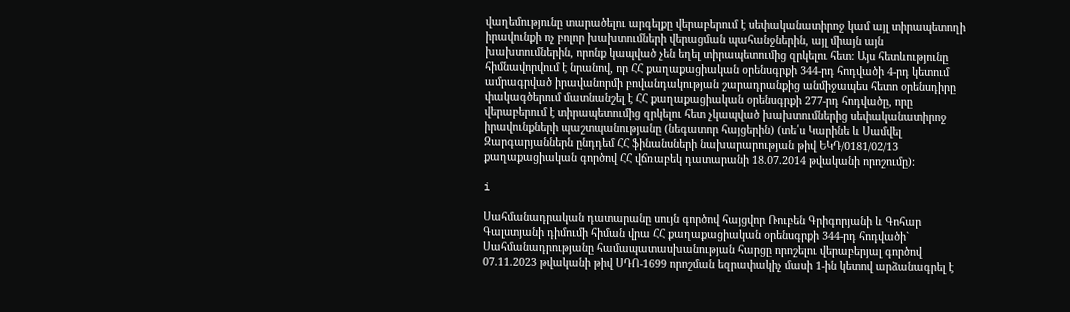վաղեմությունը տարածելու արգելքը վերաբերում է սեփականատիրոջ կամ այլ տիրապետողի իրավունքի ոչ բոլոր խախտումների վերացման պահանջներին, այլ միայն այն խախտումներին, որոնք կապված չեն եղել տիրապետումից զրկելու հետ: Այս հետևությունը հիմնավորվում է նրանով, որ ՀՀ քաղաքացիական օրենսգրքի 344-րդ հոդվածի 4-րդ կետում ամրագրված իրավանորմի բովանդակության շարադրանքից անմիջապես հետո օրենսդիրը փակագծերում մատնանշել է ՀՀ քաղաքացիական օրենսգրքի 277-րդ հոդվածը, որը վերաբերում է տիրապետումից զրկելու հետ չկապված խախտումներից սեփականատիրոջ իրավունքների պաշտպանությանը (նեգատոր հայցերին) (տե՛ս Կարինե և Սամվել Զարգարյաններն ընդդեմ ՀՀ ֆինանսների նախարարության թիվ ԵԿԴ/0181/02/13 քաղաքացիական գործով ՀՀ վճռաբեկ դատարանի 18.07.2014 թվականի որոշումը):

i

Սահմանադրական դատարանը սույն գործով հայցվոր Ռուբեն Գրիգորյանի և Գոհար Գալստյանի դիմումի հիման վրա ՀՀ քաղաքացիական օրենսգրքի 344-րդ հոդվածի` Սահմանադրությանը համապատասխանության հարցը որոշելու վերաբերյալ գործով 07.11.2023 թվականի թիվ ՍԴՈ-1699 որոշման եզրափակիչ մասի 1-ին կետով արձանագրել է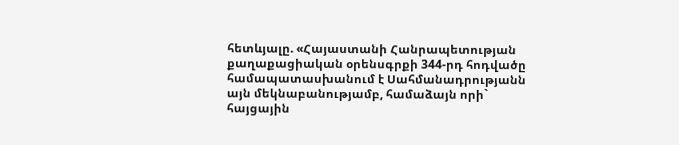հետևյալը. «Հայաստանի Հանրապետության քաղաքացիական օրենսգրքի 344-րդ հոդվածը համապատասխանում է Սահմանադրությանն այն մեկնաբանությամբ, համաձայն որի` հայցային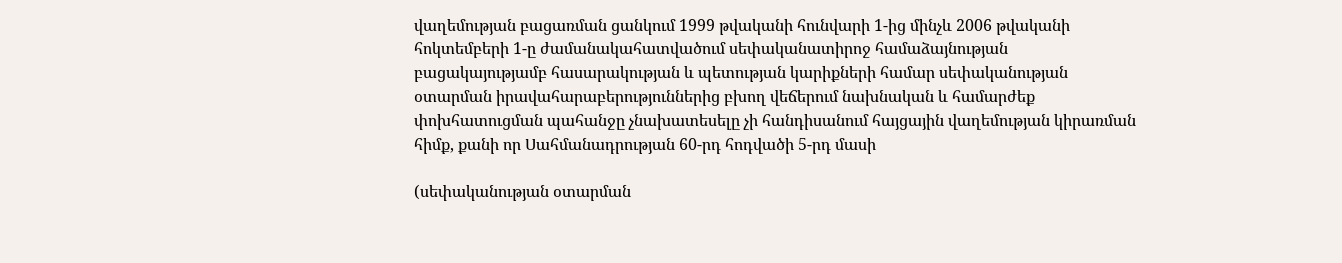վաղեմության բացառման ցանկում 1999 թվականի հունվարի 1-ից մինչև 2006 թվականի հոկտեմբերի 1-ը ժամանակահատվածում սեփականատիրոջ համաձայնության բացակայությամբ հասարակության և պետության կարիքների համար սեփականության օտարման իրավահարաբերություններից բխող վեճերում նախնական և համարժեք փոխհատուցման պահանջը չնախատեսելը չի հանդիսանում հայցային վաղեմության կիրառման հիմք, քանի որ Սահմանադրության 60-րդ հոդվածի 5-րդ մասի

(սեփականության օտարման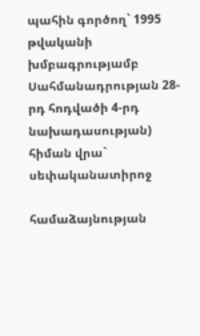պահին գործող` 1995 թվականի խմբագրությամբ Սահմանադրության 28-րդ հոդվածի 4-րդ նախադասության) հիման վրա` սեփականատիրոջ

համաձայնության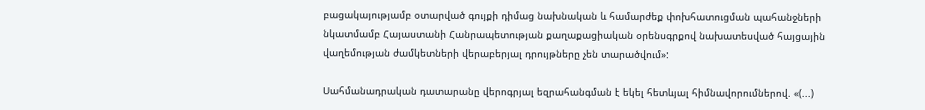բացակայությամբ օտարված գույքի դիմաց նախնական և համարժեք փոխհատուցման պահանջների նկատմամբ Հայաստանի Հանրապետության քաղաքացիական օրենսգրքով նախատեսված հայցային վաղեմության ժամկետների վերաբերյալ դրույթները չեն տարածվում»:

Սահմանադրական դատարանը վերոգրյալ եզրահանգման է եկել հետևյալ հիմնավորումներով. «(...)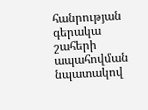հանրության գերակա շահերի ապահովման նպատակով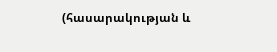(հասարակության և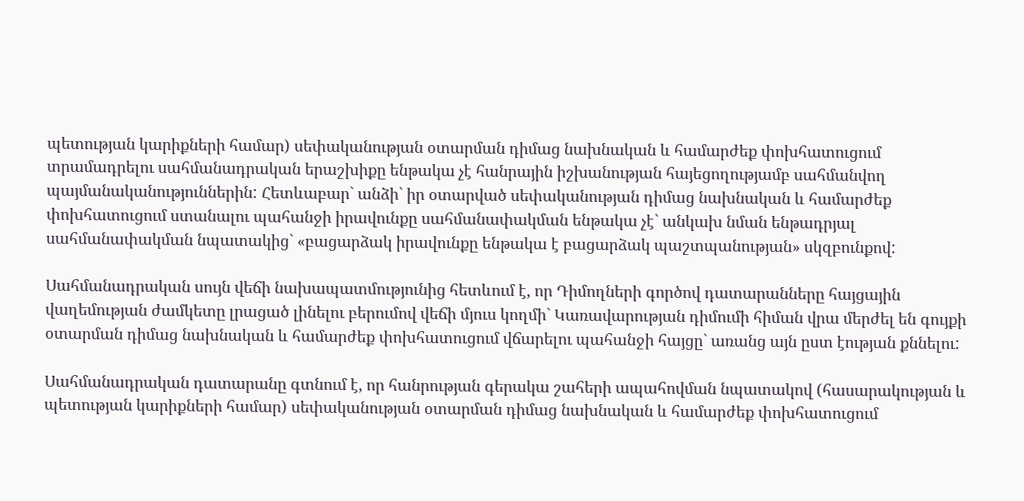պետության կարիքների համար) սեփականության օտարման դիմաց նախնական և համարժեք փոխհատուցում տրամադրելու սահմանադրական երաշխիքը ենթակա չէ հանրային իշխանության հայեցողությամբ սահմանվող պայմանականություններին: Հետևաբար` անձի` իր օտարված սեփականության դիմաց նախնական և համարժեք փոխհատուցում ստանալու պահանջի իրավունքը սահմանափակման ենթակա չէ` անկախ նման ենթադրյալ սահմանափակման նպատակից` «բացարձակ իրավունքը ենթակա է բացարձակ պաշտպանության» սկզբունքով:

Սահմանադրական սույն վեճի նախապատմությունից հետևում է, որ Դիմողների գործով դատարանները հայցային վաղեմության ժամկետը լրացած լինելու բերումով վեճի մյուս կողմի` Կառավարության դիմումի հիման վրա մերժել են գույքի օտարման դիմաց նախնական և համարժեք փոխհատուցում վճարելու պահանջի հայցը` առանց այն ըստ էության քննելու:

Սահմանադրական դատարանը գտնում է, որ հանրության գերակա շահերի ապահովման նպատակով (հասարակության և պետության կարիքների համար) սեփականության օտարման դիմաց նախնական և համարժեք փոխհատուցում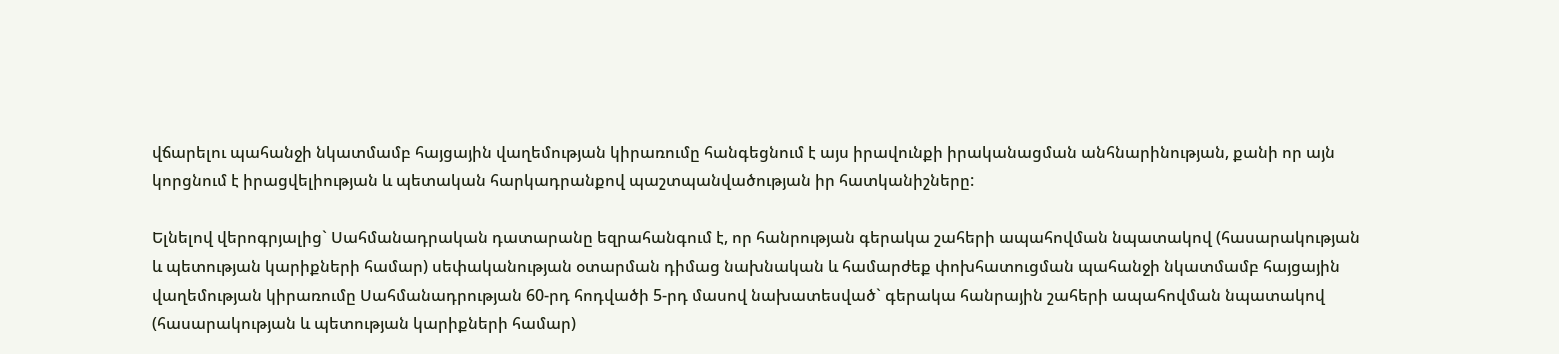վճարելու պահանջի նկատմամբ հայցային վաղեմության կիրառումը հանգեցնում է այս իրավունքի իրականացման անհնարինության, քանի որ այն կորցնում է իրացվելիության և պետական հարկադրանքով պաշտպանվածության իր հատկանիշները:

Ելնելով վերոգրյալից` Սահմանադրական դատարանը եզրահանգում է, որ հանրության գերակա շահերի ապահովման նպատակով (հասարակության և պետության կարիքների համար) սեփականության օտարման դիմաց նախնական և համարժեք փոխհատուցման պահանջի նկատմամբ հայցային վաղեմության կիրառումը Սահմանադրության 60-րդ հոդվածի 5-րդ մասով նախատեսված` գերակա հանրային շահերի ապահովման նպատակով (հասարակության և պետության կարիքների համար)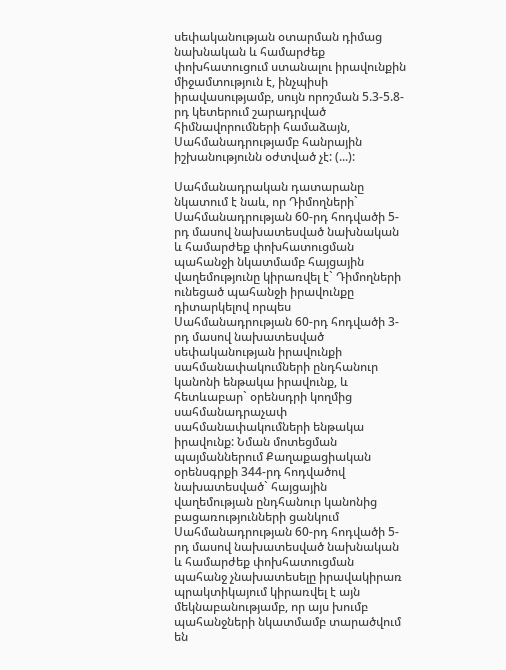սեփականության օտարման դիմաց նախնական և համարժեք փոխհատուցում ստանալու իրավունքին միջամտություն է, ինչպիսի իրավասությամբ, սույն որոշման 5.3-5.8-րդ կետերում շարադրված հիմնավորումների համաձայն, Սահմանադրությամբ հանրային իշխանությունն օժտված չէ: (...):

Սահմանադրական դատարանը նկատում է նաև, որ Դիմողների` Սահմանադրության 60-րդ հոդվածի 5-րդ մասով նախատեսված նախնական և համարժեք փոխհատուցման պահանջի նկատմամբ հայցային վաղեմությունը կիրառվել է` Դիմողների ունեցած պահանջի իրավունքը դիտարկելով որպես Սահմանադրության 60-րդ հոդվածի 3-րդ մասով նախատեսված սեփականության իրավունքի սահմանափակումների ընդհանուր կանոնի ենթակա իրավունք, և հետևաբար` օրենսդրի կողմից սահմանադրաչափ սահմանափակումների ենթակա իրավունք: Նման մոտեցման պայմաններում Քաղաքացիական օրենսգրքի 344-րդ հոդվածով նախատեսված` հայցային վաղեմության ընդհանուր կանոնից բացառությունների ցանկում Սահմանադրության 60-րդ հոդվածի 5-րդ մասով նախատեսված նախնական և համարժեք փոխհատուցման պահանջ չնախատեսելը իրավակիրառ պրակտիկայում կիրառվել է այն մեկնաբանությամբ, որ այս խումբ պահանջների նկատմամբ տարածվում են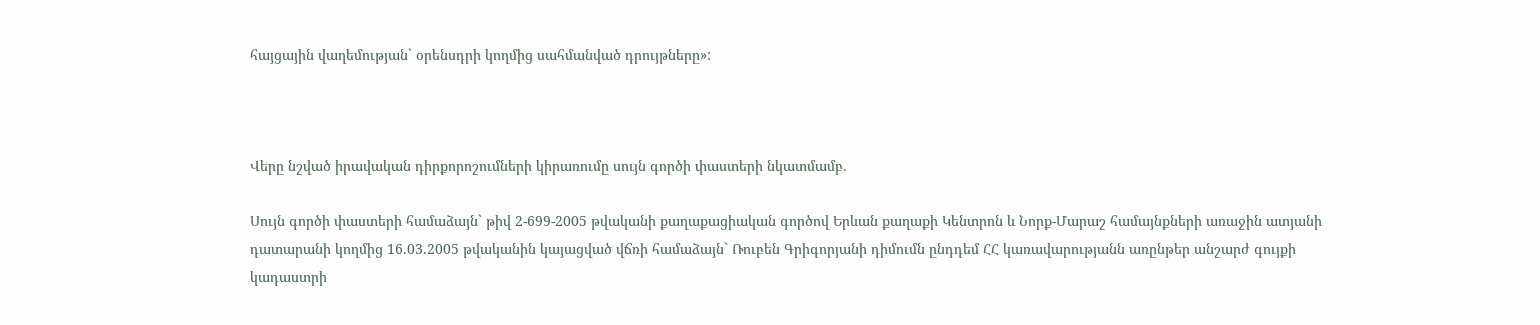հայցային վաղեմության` օրենսդրի կողմից սահմանված դրույթները»:



Վերը նշված իրավական դիրքորոշումների կիրառումը սույն գործի փաստերի նկատմամբ.

Սույն գործի փաստերի համաձայն` թիվ 2-699-2005 թվականի քաղաքացիական գործով Երևան քաղաքի Կենտրոն և Նորք-Մարաշ համայնքների առաջին ատյանի դատարանի կողմից 16.03.2005 թվականին կայացված վճռի համաձայն` Ռուբեն Գրիգորյանի դիմումն ընդդեմ ՀՀ կառավարությանն առընթեր անշարժ գույքի կադաստրի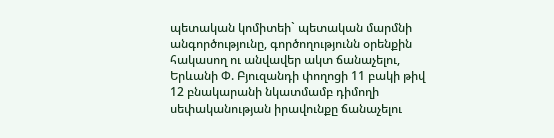պետական կոմիտեի` պետական մարմնի անգործությունը, գործողությունն օրենքին հակասող ու անվավեր ակտ ճանաչելու, Երևանի Փ. Բյուզանդի փողոցի 11 բակի թիվ 12 բնակարանի նկատմամբ դիմողի սեփականության իրավունքը ճանաչելու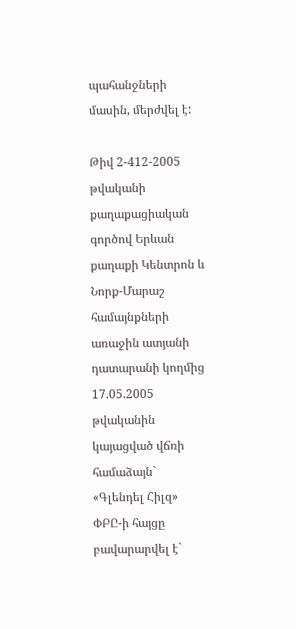պահանջների մասին, մերժվել է:

Թիվ 2-412-2005 թվականի քաղաքացիական գործով Երևան քաղաքի Կենտրոն և Նորք-Մարաշ համայնքների առաջին ատյանի դատարանի կողմից 17.05.2005 թվականին կայացված վճռի համաձայն` «Գլենդել Հիլզ» ՓԲԸ-ի հայցը բավարարվել է`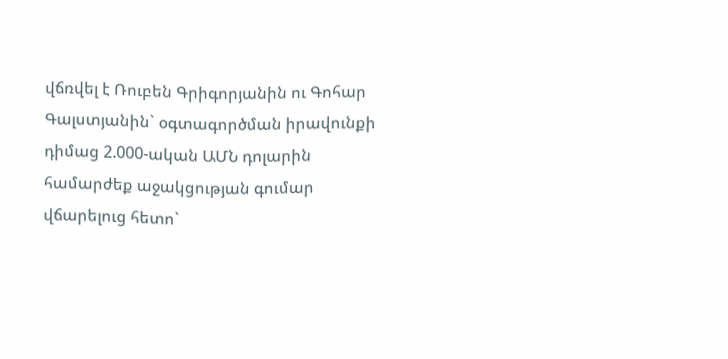վճռվել է Ռուբեն Գրիգորյանին ու Գոհար Գալստյանին` օգտագործման իրավունքի դիմաց 2.000-ական ԱՄՆ դոլարին համարժեք աջակցության գումար վճարելուց հետո`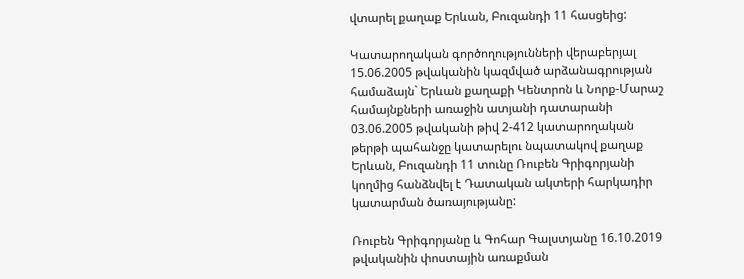վտարել քաղաք Երևան, Բուզանդի 11 հասցեից:

Կատարողական գործողությունների վերաբերյալ 15.06.2005 թվականին կազմված արձանագրության համաձայն` Երևան քաղաքի Կենտրոն և Նորք-Մարաշ համայնքների առաջին ատյանի դատարանի 03.06.2005 թվականի թիվ 2-412 կատարողական թերթի պահանջը կատարելու նպատակով քաղաք Երևան, Բուզանդի 11 տունը Ռուբեն Գրիգորյանի կողմից հանձնվել է Դատական ակտերի հարկադիր կատարման ծառայությանը:

Ռուբեն Գրիգորյանը և Գոհար Գալստյանը 16.10.2019 թվականին փոստային առաքման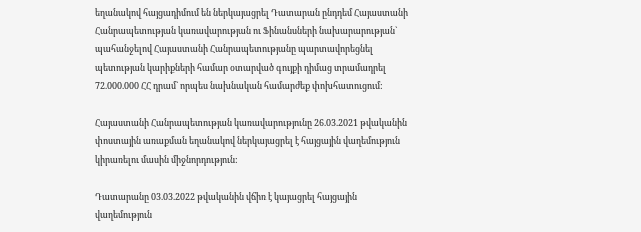եղանակով հայցադիմում են ներկայացրել Դատարան ընդդեմ Հայաստանի Հանրապետության կառավարության ու Ֆինանսների նախարարության` պահանջելով Հայաստանի Հանրապետությանը պարտավորեցնել պետության կարիքների համար օտարված գույքի դիմաց տրամադրել 72.000.000 ՀՀ դրամ` որպես նախնական համարժեք փոխհատուցում:

Հայաստանի Հանրապետության կառավարությունը 26.03.2021 թվականին փոստային առաքման եղանակով ներկայացրել է հայցային վաղեմություն կիրառելու մասին միջնորդություն:

Դատարանը 03.03.2022 թվականին վճիռ է կայացրել հայցային վաղեմություն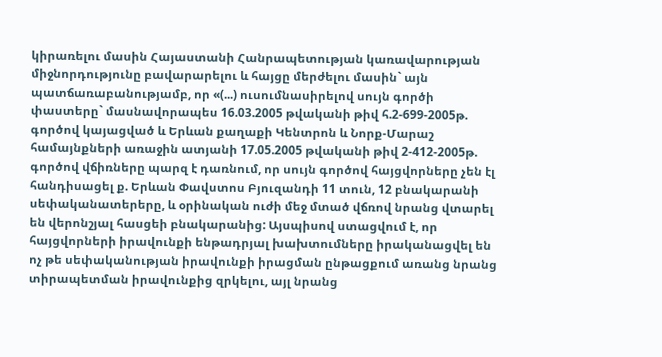կիրառելու մասին Հայաստանի Հանրապետության կառավարության միջնորդությունը բավարարելու և հայցը մերժելու մասին` այն պատճառաբանությամբ, որ «(...) ուսումնասիրելով սույն գործի փաստերը` մասնավորապես 16.03.2005 թվականի թիվ հ.2-699-2005թ. գործով կայացված և Երևան քաղաքի Կենտրոն և Նորք-Մարաշ համայնքների առաջին ատյանի 17.05.2005 թվականի թիվ 2-412-2005թ. գործով վճիռները պարզ է դառնում, որ սույն գործով հայցվորները չեն էլ հանդիսացել ք. Երևան Փավստոս Բյուզանդի 11 տուն, 12 բնակարանի սեփականատերերը, և օրինական ուժի մեջ մտած վճռով նրանց վտարել են վերոնշյալ հասցեի բնակարանից: Այսպիսով ստացվում է, որ հայցվորների իրավունքի ենթադրյալ խախտումները իրականացվել են ոչ թե սեփականության իրավունքի իրացման ընթացքում առանց նրանց տիրապետման իրավունքից զրկելու, այլ նրանց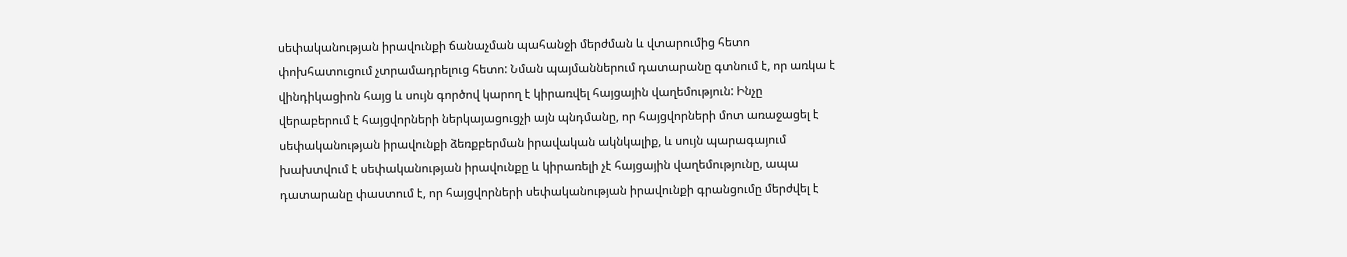սեփականության իրավունքի ճանաչման պահանջի մերժման և վտարումից հետո փոխհատուցում չտրամադրելուց հետո: Նման պայմաններում դատարանը գտնում է, որ առկա է վինդիկացիոն հայց և սույն գործով կարող է կիրառվել հայցային վաղեմություն: Ինչը վերաբերում է հայցվորների ներկայացուցչի այն պնդմանը, որ հայցվորների մոտ առաջացել է սեփականության իրավունքի ձեռքբերման իրավական ակնկալիք, և սույն պարագայում խախտվում է սեփականության իրավունքը և կիրառելի չէ հայցային վաղեմությունը, ապա դատարանը փաստում է, որ հայցվորների սեփականության իրավունքի գրանցումը մերժվել է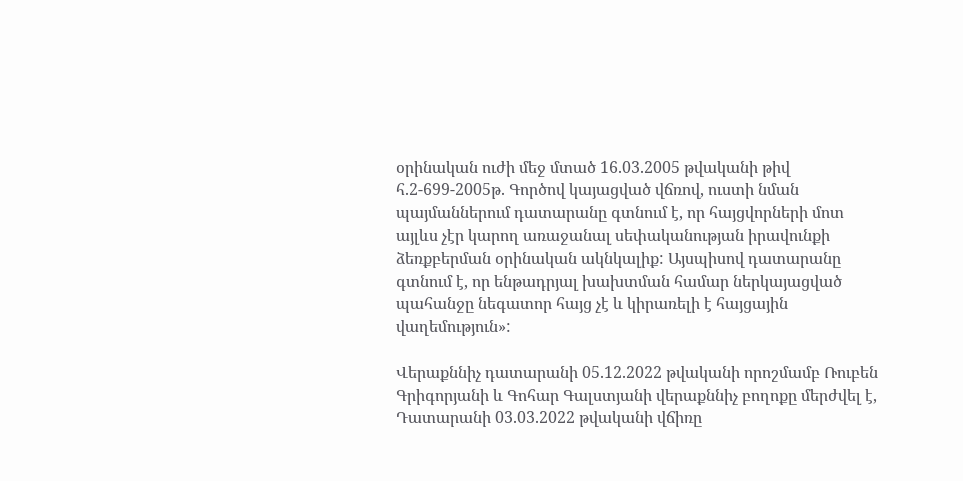օրինական ուժի մեջ մտած 16.03.2005 թվականի թիվ հ.2-699-2005թ. Գործով կայացված վճռով, ուստի նման պայմաններում դատարանը գտնում է, որ հայցվորների մոտ այլևս չէր կարող առաջանալ սեփականության իրավունքի ձեռքբերման օրինական ակնկալիք: Այսպիսով դատարանը գտնում է, որ ենթադրյալ խախտման համար ներկայացված պահանջը նեգատոր հայց չէ և կիրառելի է հայցային վաղեմություն»:

Վերաքննիչ դատարանի 05.12.2022 թվականի որոշմամբ Ռուբեն Գրիգորյանի և Գոհար Գալստյանի վերաքննիչ բողոքը մերժվել է, Դատարանի 03.03.2022 թվականի վճիռը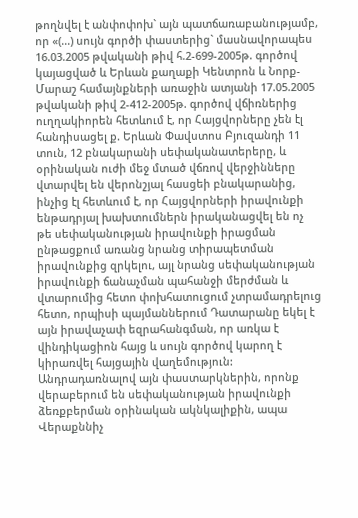թողնվել է անփոփոխ` այն պատճառաբանությամբ, որ «(...) սույն գործի փաստերից` մասնավորապես 16.03.2005 թվականի թիվ հ.2-699-2005թ. գործով կայացված և Երևան քաղաքի Կենտրոն և Նորք-Մարաշ համայնքների առաջին ատյանի 17.05.2005 թվականի թիվ 2-412-2005թ. գործով վճիռներից ուղղակիորեն հետևում է, որ Հայցվորները չեն էլ հանդիսացել ք. Երևան Փավստոս Բյուզանդի 11 տուն, 12 բնակարանի սեփականատերերը, և օրինական ուժի մեջ մտած վճռով վերջինները վտարվել են վերոնշյալ հասցեի բնակարանից, ինչից էլ հետևում է, որ Հայցվորների իրավունքի ենթադրյալ խախտումներն իրականացվել են ոչ թե սեփականության իրավունքի իրացման ընթացքում առանց նրանց տիրապետման իրավունքից զրկելու, այլ նրանց սեփականության իրավունքի ճանաչման պահանջի մերժման և վտարումից հետո փոխհատուցում չտրամադրելուց հետո, որպիսի պայմաններում Դատարանը եկել է այն իրավաչափ եզրահանգման, որ առկա է վինդիկացիոն հայց և սույն գործով կարող է կիրառվել հայցային վաղեմություն: Անդրադառնալով այն փաստարկներին, որոնք վերաբերում են սեփականության իրավունքի ձեռքբերման օրինական ակնկալիքին, ապա Վերաքննիչ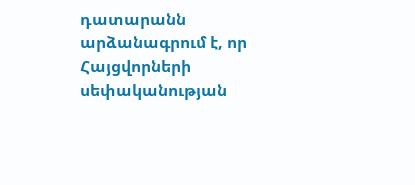դատարանն արձանագրում է, որ Հայցվորների սեփականության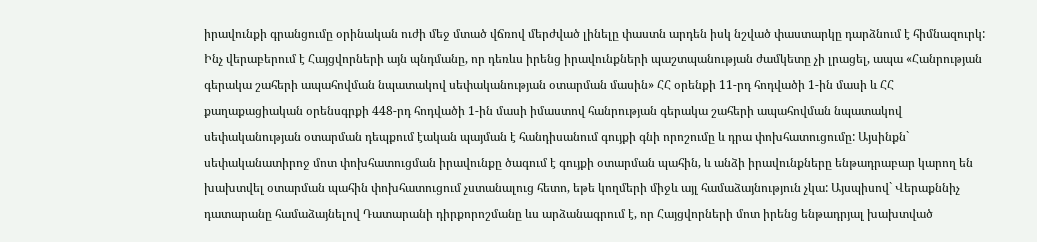իրավունքի գրանցումը օրինական ուժի մեջ մտած վճռով մերժված լինելը փաստն արդեն իսկ նշված փաստարկը դարձնում է հիմնազուրկ: Ինչ վերաբերում է Հայցվորների այն պնդմանը, որ դեռևս իրենց իրավունքների պաշտպանության ժամկետը չի լրացել, ապա «Հանրության գերակա շահերի ապահովման նպատակով սեփականության օտարման մասին» ՀՀ օրենքի 11-րդ հոդվածի 1-ին մասի և ՀՀ քաղաքացիական օրենսգրքի 448-րդ հոդվածի 1-ին մասի իմաստով հանրության գերակա շահերի ապահովման նպատակով սեփականության օտարման դեպքում էական պայման է հանդիսանում գույքի գնի որոշումը և դրա փոխհատուցումը: Այսինքն` սեփականատիրոջ մոտ փոխհատուցման իրավունքը ծագում է գույքի օտարման պահին, և անձի իրավունքները ենթադրաբար կարող են խախտվել օտարման պահին փոխհատուցում չստանալուց հետո, եթե կողմերի միջև այլ համաձայնություն չկա: Այսպիսով` Վերաքննիչ դատարանը համաձայնելով Դատարանի դիրքորոշմանը ևս արձանագրում է, որ Հայցվորների մոտ իրենց ենթադրյալ խախտված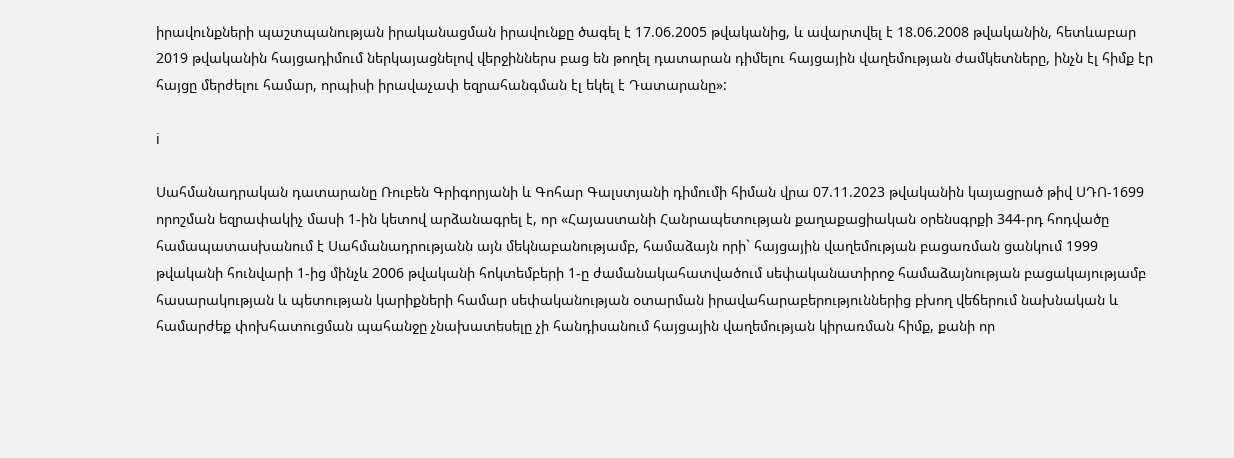իրավունքների պաշտպանության իրականացման իրավունքը ծագել է 17.06.2005 թվականից, և ավարտվել է 18.06.2008 թվականին, հետևաբար 2019 թվականին հայցադիմում ներկայացնելով վերջիններս բաց են թողել դատարան դիմելու հայցային վաղեմության ժամկետները, ինչն էլ հիմք էր հայցը մերժելու համար, որպիսի իրավաչափ եզրահանգման էլ եկել է Դատարանը»:

i

Սահմանադրական դատարանը Ռուբեն Գրիգորյանի և Գոհար Գալստյանի դիմումի հիման վրա 07.11.2023 թվականին կայացրած թիվ ՍԴՈ-1699 որոշման եզրափակիչ մասի 1-ին կետով արձանագրել է, որ «Հայաստանի Հանրապետության քաղաքացիական օրենսգրքի 344-րդ հոդվածը համապատասխանում է Սահմանադրությանն այն մեկնաբանությամբ, համաձայն որի` հայցային վաղեմության բացառման ցանկում 1999 թվականի հունվարի 1-ից մինչև 2006 թվականի հոկտեմբերի 1-ը ժամանակահատվածում սեփականատիրոջ համաձայնության բացակայությամբ հասարակության և պետության կարիքների համար սեփականության օտարման իրավահարաբերություններից բխող վեճերում նախնական և համարժեք փոխհատուցման պահանջը չնախատեսելը չի հանդիսանում հայցային վաղեմության կիրառման հիմք, քանի որ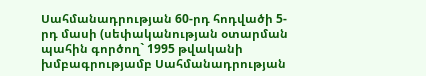Սահմանադրության 60-րդ հոդվածի 5-րդ մասի (սեփականության օտարման պահին գործող` 1995 թվականի խմբագրությամբ Սահմանադրության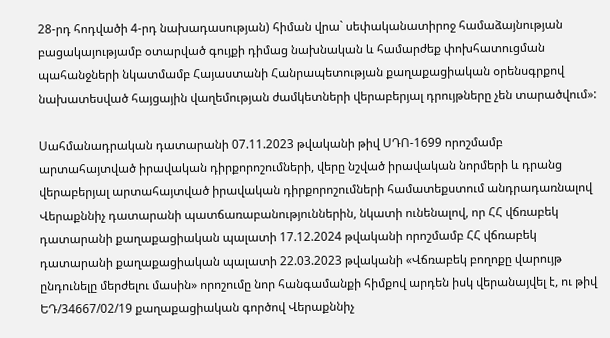28-րդ հոդվածի 4-րդ նախադասության) հիման վրա` սեփականատիրոջ համաձայնության բացակայությամբ օտարված գույքի դիմաց նախնական և համարժեք փոխհատուցման պահանջների նկատմամբ Հայաստանի Հանրապետության քաղաքացիական օրենսգրքով նախատեսված հայցային վաղեմության ժամկետների վերաբերյալ դրույթները չեն տարածվում»:

Սահմանադրական դատարանի 07.11.2023 թվականի թիվ ՍԴՈ-1699 որոշմամբ արտահայտված իրավական դիրքորոշումների, վերը նշված իրավական նորմերի և դրանց վերաբերյալ արտահայտված իրավական դիրքորոշումների համատեքստում անդրադառնալով Վերաքննիչ դատարանի պատճառաբանություններին, նկատի ունենալով, որ ՀՀ վճռաբեկ դատարանի քաղաքացիական պալատի 17.12.2024 թվականի որոշմամբ ՀՀ վճռաբեկ դատարանի քաղաքացիական պալատի 22.03.2023 թվականի «Վճռաբեկ բողոքը վարույթ ընդունելը մերժելու մասին» որոշումը նոր հանգամանքի հիմքով արդեն իսկ վերանայվել է, ու թիվ ԵԴ/34667/02/19 քաղաքացիական գործով Վերաքննիչ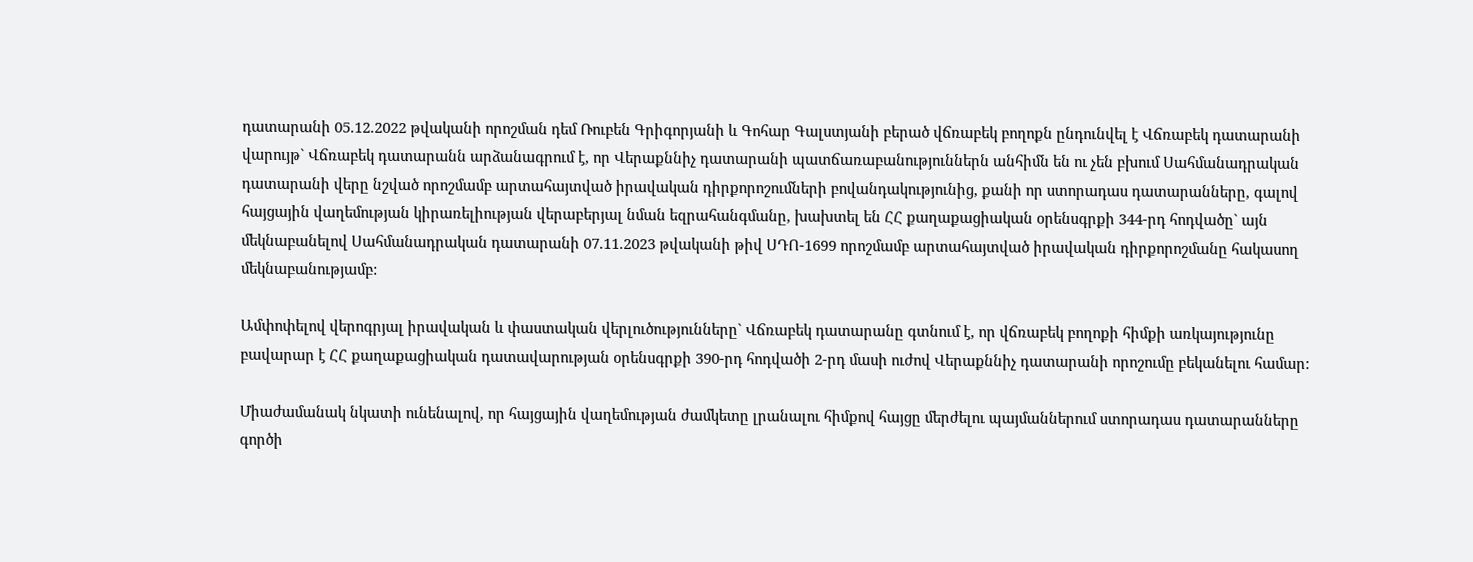դատարանի 05.12.2022 թվականի որոշման դեմ Ռուբեն Գրիգորյանի և Գոհար Գալստյանի բերած վճռաբեկ բողոքն ընդունվել է Վճռաբեկ դատարանի վարույթ` Վճռաբեկ դատարանն արձանագրում է, որ Վերաքննիչ դատարանի պատճառաբանություններն անհիմն են ու չեն բխում Սահմանադրական դատարանի վերը նշված որոշմամբ արտահայտված իրավական դիրքորոշումների բովանդակությունից, քանի որ ստորադաս դատարանները, գալով հայցային վաղեմության կիրառելիության վերաբերյալ նման եզրահանգմանը, խախտել են ՀՀ քաղաքացիական օրենսգրքի 344-րդ հոդվածը` այն մեկնաբանելով Սահմանադրական դատարանի 07.11.2023 թվականի թիվ ՍԴՈ-1699 որոշմամբ արտահայտված իրավական դիրքորոշմանը հակասող մեկնաբանությամբ:

Ամփոփելով վերոգրյալ իրավական և փաստական վերլուծությունները` Վճռաբեկ դատարանը գտնում է, որ վճռաբեկ բողոքի հիմքի առկայությունը բավարար է ՀՀ քաղաքացիական դատավարության օրենսգրքի 390-րդ հոդվածի 2-րդ մասի ուժով Վերաքննիչ դատարանի որոշումը բեկանելու համար:

Միաժամանակ նկատի ունենալով, որ հայցային վաղեմության ժամկետը լրանալու հիմքով հայցը մերժելու պայմաններում ստորադաս դատարանները գործի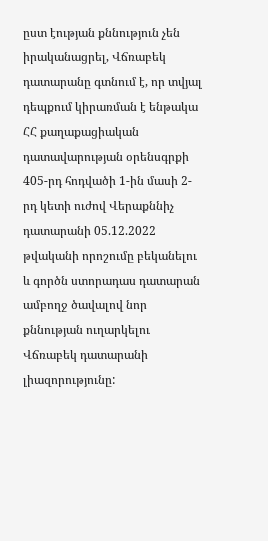ըստ էության քննություն չեն իրականացրել, Վճռաբեկ դատարանը գտնում է, որ տվյալ դեպքում կիրառման է ենթակա ՀՀ քաղաքացիական դատավարության օրենսգրքի 405-րդ հոդվածի 1-ին մասի 2-րդ կետի ուժով Վերաքննիչ դատարանի 05.12.2022 թվականի որոշումը բեկանելու և գործն ստորադաս դատարան ամբողջ ծավալով նոր քննության ուղարկելու Վճռաբեկ դատարանի լիազորությունը: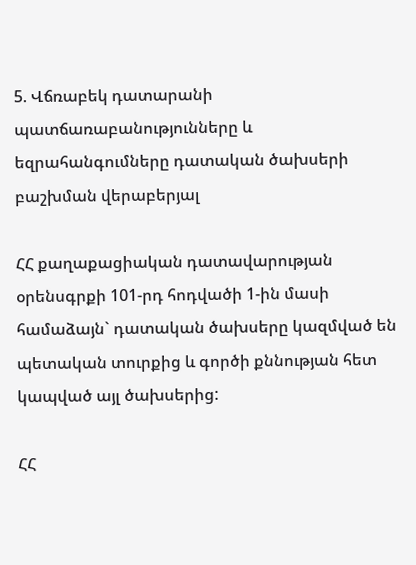5. Վճռաբեկ դատարանի պատճառաբանությունները և եզրահանգումները դատական ծախսերի բաշխման վերաբերյալ

ՀՀ քաղաքացիական դատավարության օրենսգրքի 101-րդ հոդվածի 1-ին մասի համաձայն` դատական ծախսերը կազմված են պետական տուրքից և գործի քննության հետ կապված այլ ծախսերից:

ՀՀ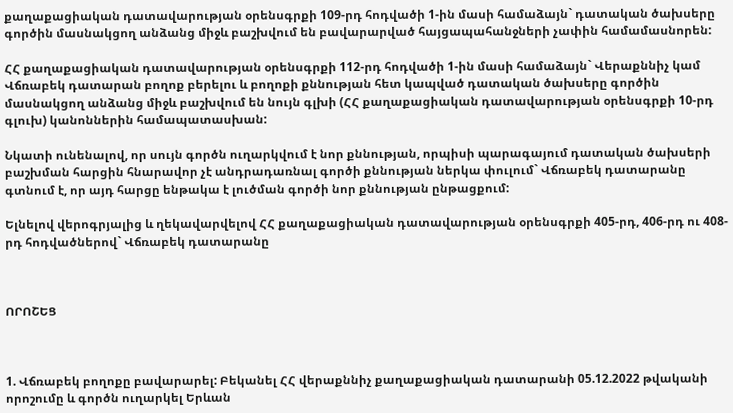քաղաքացիական դատավարության օրենսգրքի 109-րդ հոդվածի 1-ին մասի համաձայն` դատական ծախսերը գործին մասնակցող անձանց միջև բաշխվում են բավարարված հայցապահանջների չափին համամասնորեն:

ՀՀ քաղաքացիական դատավարության օրենսգրքի 112-րդ հոդվածի 1-ին մասի համաձայն` Վերաքննիչ կամ Վճռաբեկ դատարան բողոք բերելու և բողոքի քննության հետ կապված դատական ծախսերը գործին մասնակցող անձանց միջև բաշխվում են նույն գլխի (ՀՀ քաղաքացիական դատավարության օրենսգրքի 10-րդ գլուխ) կանոններին համապատասխան:

Նկատի ունենալով, որ սույն գործն ուղարկվում է նոր քննության, որպիսի պարագայում դատական ծախսերի բաշխման հարցին հնարավոր չէ անդրադառնալ գործի քննության ներկա փուլում` Վճռաբեկ դատարանը գտնում է, որ այդ հարցը ենթակա է լուծման գործի նոր քննության ընթացքում:

Ելնելով վերոգրյալից և ղեկավարվելով ՀՀ քաղաքացիական դատավարության օրենսգրքի 405-րդ, 406-րդ ու 408-րդ հոդվածներով` Վճռաբեկ դատարանը



ՈՐՈՇԵՑ



1. Վճռաբեկ բողոքը բավարարել: Բեկանել ՀՀ վերաքննիչ քաղաքացիական դատարանի 05.12.2022 թվականի որոշումը և գործն ուղարկել Երևան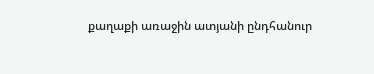քաղաքի առաջին ատյանի ընդհանուր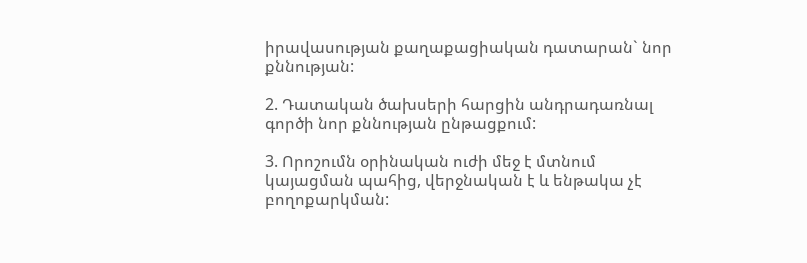իրավասության քաղաքացիական դատարան` նոր քննության:

2. Դատական ծախսերի հարցին անդրադառնալ գործի նոր քննության ընթացքում:

3. Որոշումն օրինական ուժի մեջ է մտնում կայացման պահից, վերջնական է և ենթակա չէ բողոքարկման: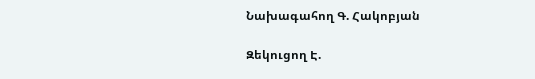Նախագահող Գ. Հակոբյան

Զեկուցող Է.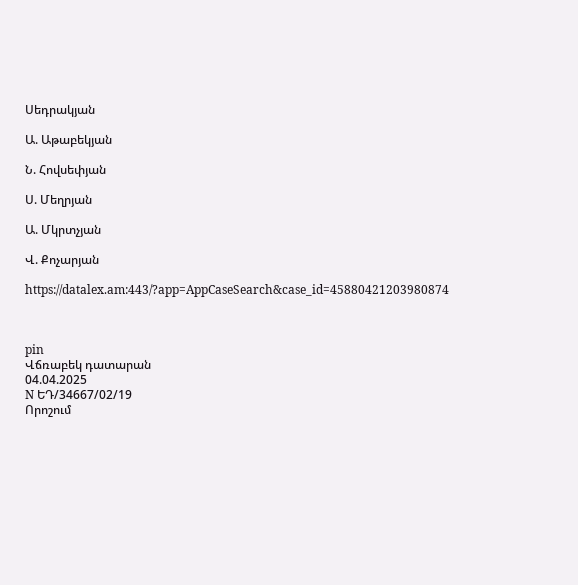Սեդրակյան

Ա. Աթաբեկյան

Ն. Հովսեփյան

Ս. Մեղրյան

Ա. Մկրտչյան

Վ. Քոչարյան

https://datalex.am:443/?app=AppCaseSearch&case_id=45880421203980874



pin
Վճռաբեկ դատարան
04.04.2025
N ԵԴ/34667/02/19
Որոշում